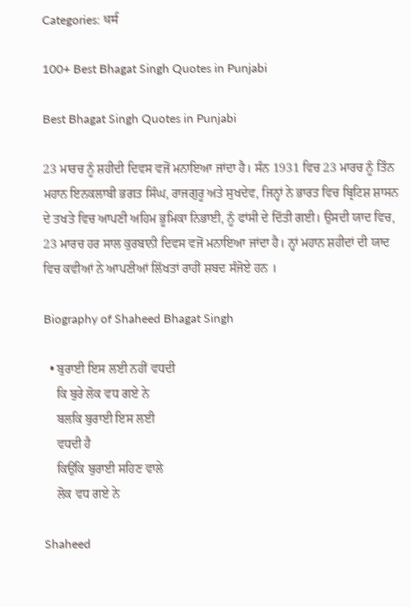Categories: धर्म

100+ Best Bhagat Singh Quotes in Punjabi

Best Bhagat Singh Quotes in Punjabi

23 ਮਾਰਚ ਨੂੰ ਸ਼ਹੀਦੀ ਦਿਵਸ ਵਜੋਂ ਮਨਾਇਆ ਜਾਂਦਾ ਹੈ। ਸੰਨ 1931 ਵਿਚ 23 ਮਾਰਚ ਨੂੰ ਤਿੰਨ ਮਹਾਨ ਇਨਕਲਾਬੀ ਭਗਤ ਸਿੰਘ, ਰਾਜਗੁਰੂ ਅਤੇ ਸੁਖਦੇਵ, ਜਿਨ੍ਹਾਂ ਨੇ ਭਾਰਤ ਵਿਚ ਬ੍ਰਿਟਿਸ਼ ਸ਼ਾਸਨ ਦੇ ਤਖਤੇ ਵਿਚ ਆਪਣੀ ਅਹਿਮ ਭੂਮਿਕਾ ਨਿਭਾਈ, ਨੂੰ ਫਾਂਸੀ ਦੇ ਦਿੱਤੀ ਗਈ। ਉਸਦੀ ਯਾਦ ਵਿਚ, 23 ਮਾਰਚ ਹਰ ਸਾਲ ਕੁਰਬਾਨੀ ਦਿਵਸ ਵਜੋਂ ਮਨਾਇਆ ਜਾਂਦਾ ਹੈ। ਨ੍ਹਾਂ ਮਹਾਨ ਸ਼ਹੀਦਾਂ ਦੀ ਯਾਦ ਵਿਚ ਕਵੀਆਂ ਨੇ ਆਪਣੀਆਂ ਲਿੱਖਤਾਂ ਰਾਹੀਂ ਸ਼ਬਦ ਸੰਜੋਏ ਹਨ ।

Biography of Shaheed Bhagat Singh

  • ਬੁਰਾਈ ਇਸ ਲਈ ਨਹੀਂ ਵਧਦੀ
    ਕਿ ਬੁਰੇ ਲੋਕ ਵਧ ਗਏ ਨੇ
    ਬਲਕਿ ਬੁਰਾਈ ਇਸ ਲਈ
    ਵਧਦੀ ਹੈ
    ਕਿਉਂਕਿ ਬੁਰਾਈ ਸਹਿਣ ਵਾਲੇ
    ਲੋਕ ਵਧ ਗਏ ਨੇ

Shaheed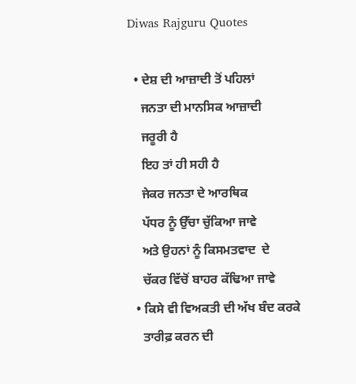Diwas Rajguru Quotes

  • ਦੇਸ਼ ਦੀ ਆਜ਼ਾਦੀ ਤੋਂ ਪਹਿਲਾਂ
    ਜਨਤਾ ਦੀ ਮਾਨਸਿਕ ਆਜ਼ਾਦੀ
    ਜਰੂਰੀ ਹੈ
    ਇਹ ਤਾਂ ਹੀ ਸਹੀ ਹੈ
    ਜੇਕਰ ਜਨਤਾ ਦੇ ਆਰਥਿਕ
    ਪੱਧਰ ਨੂੰ ਉੱਚਾ ਚੁੱਕਿਆ ਜਾਵੇ
    ਅਤੇ ਉਹਨਾਂ ਨੂੰ ਕਿਸਮਤਵਾਦ  ਦੇ
    ਚੱਕਰ ਵਿੱਚੋਂ ਬਾਹਰ ਕੱਢਿਆ ਜਾਵੇ
  • ਕਿਸੇ ਵੀ ਵਿਅਕਤੀ ਦੀ ਅੱਖ ਬੰਦ ਕਰਕੇ
    ਤਾਰੀਫ਼ ਕਰਨ ਦੀ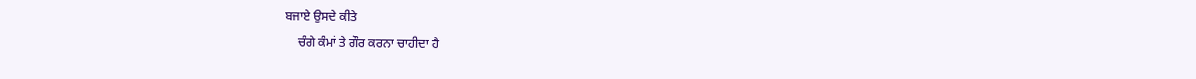ਬਜਾਏ ਉਸਦੇ ਕੀਤੇ
    ਚੰਗੇ ਕੰਮਾਂ ਤੇ ਗੌਰ ਕਰਨਾ ਚਾਹੀਦਾ ਹੈ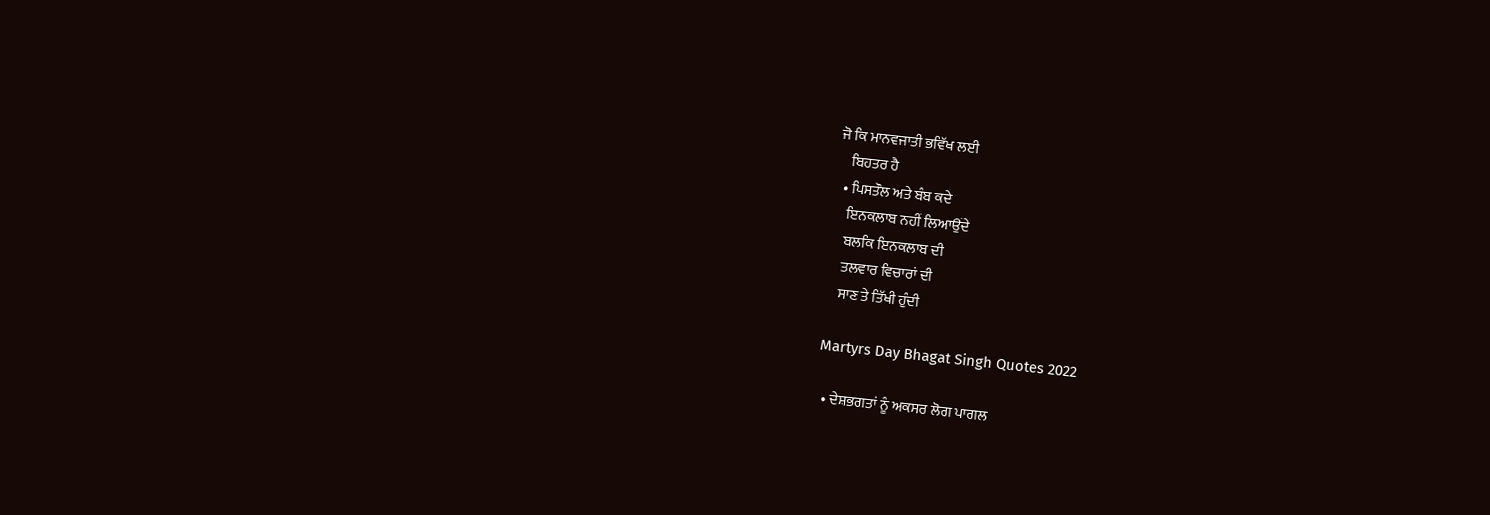ਜੋ ਕਿ ਮਾਨਵਜਾਤੀ ਭਵਿੱਖ ਲਈ
    ਬਿਹਤਰ ਹੈ
  • ਪਿਸਤੌਲ ਅਤੇ ਬੰਬ ਕਦੇ
    ਇਨਕਲਾਬ ਨਹੀਂ ਲਿਆਉਂਦੇ
    ਬਲਕਿ ਇਨਕਲਾਬ ਦੀ
    ਤਲਵਾਰ ਵਿਚਾਰਾਂ ਦੀ
    ਸਾਣ ਤੇ ਤਿੱਖੀ ਹੁੰਦੀ

Martyrs Day Bhagat Singh Quotes 2022

  • ਦੇਸ਼ਭਗਤਾਂ ਨੂੰ ਅਕਸਰ ਲੋਗ ਪਾਗਲ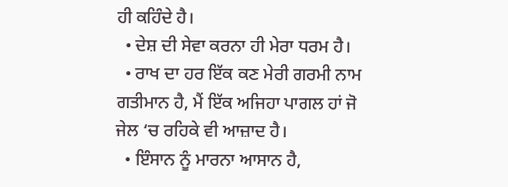ਹੀ ਕਹਿੰਦੇ ਹੈ।
  • ਦੇਸ਼ ਦੀ ਸੇਵਾ ਕਰਨਾ ਹੀ ਮੇਰਾ ਧਰਮ ਹੈ।
  • ਰਾਖ ਦਾ ਹਰ ਇੱਕ ਕਣ ਮੇਰੀ ਗਰਮੀ ਨਾਮ ਗਤੀਮਾਨ ਹੈ, ਮੈਂ ਇੱਕ ਅਜਿਹਾ ਪਾਗਲ ਹਾਂ ਜੋ ਜੇਲ ‘ਚ ਰਹਿਕੇ ਵੀ ਆਜ਼ਾਦ ਹੈ।
  • ਇੰਸਾਨ ਨੂੰ ਮਾਰਨਾ ਆਸਾਨ ਹੈ,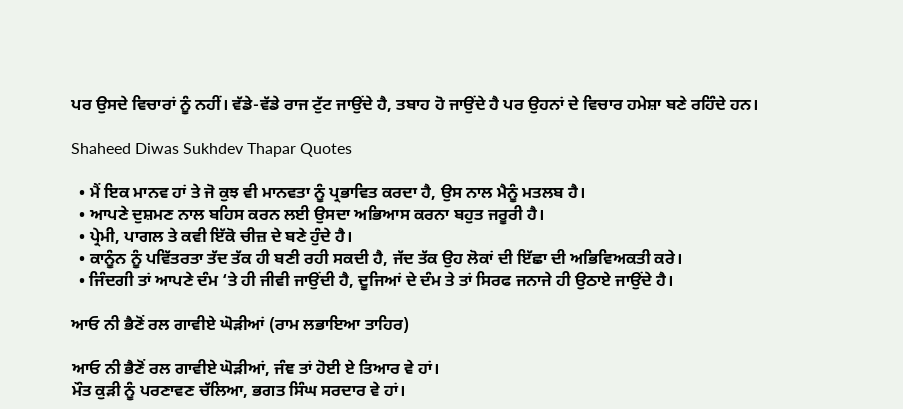ਪਰ ਉਸਦੇ ਵਿਚਾਰਾਂ ਨੂੰ ਨਹੀਂ। ਵੱਡੇ-ਵੱਡੇ ਰਾਜ ਟੁੱਟ ਜਾਉਂਦੇ ਹੈ, ਤਬਾਹ ਹੋ ਜਾਉਂਦੇ ਹੈ ਪਰ ਉਹਨਾਂ ਦੇ ਵਿਚਾਰ ਹਮੇਸ਼ਾ ਬਣੇ ਰਹਿੰਦੇ ਹਨ।

Shaheed Diwas Sukhdev Thapar Quotes

  • ਮੈਂ ਇਕ ਮਾਨਵ ਹਾਂ ਤੇ ਜੋ ਕੁਝ ਵੀ ਮਾਨਵਤਾ ਨੂੰ ਪ੍ਰਭਾਵਿਤ ਕਰਦਾ ਹੈ, ਉਸ ਨਾਲ ਮੈਨੂੰ ਮਤਲਬ ਹੈ।
  • ਆਪਣੇ ਦੁਸ਼ਮਣ ਨਾਲ ਬਹਿਸ ਕਰਨ ਲਈ ਉਸਦਾ ਅਭਿਆਸ ਕਰਨਾ ਬਹੁਤ ਜਰੂਰੀ ਹੈ।
  • ਪ੍ਰੇਮੀ, ਪਾਗਲ ਤੇ ਕਵੀ ਇੱਕੋ ਚੀਜ਼ ਦੇ ਬਣੇ ਹੁੰਦੇ ਹੈ।
  • ਕਾਨੂੰਨ ਨੂੰ ਪਵਿੱਤਰਤਾ ਤੱਦ ਤੱਕ ਹੀ ਬਣੀ ਰਹੀ ਸਕਦੀ ਹੈ, ਜੱਦ ਤੱਕ ਉਹ ਲੋਕਾਂ ਦੀ ਇੱਛਾ ਦੀ ਅਭਿਵਿਅਕਤੀ ਕਰੇ।
  • ਜਿੰਦਗੀ ਤਾਂ ਆਪਣੇ ਦੰਮ ‘ਤੇ ਹੀ ਜੀਵੀ ਜਾਉਂਦੀ ਹੈ, ਦੂਜਿਆਂ ਦੇ ਦੰਮ ਤੇ ਤਾਂ ਸਿਰਫ ਜਨਾਜੇ ਹੀ ਉਠਾਏ ਜਾਉਂਦੇ ਹੈ।

ਆਓ ਨੀ ਭੈਣੋਂ ਰਲ ਗਾਵੀਏ ਘੋੜੀਆਂ (ਰਾਮ ਲਭਾਇਆ ਤਾਹਿਰ)

ਆਓ ਨੀ ਭੈਣੋਂ ਰਲ ਗਾਵੀਏ ਘੋੜੀਆਂ, ਜੰਞ ਤਾਂ ਹੋਈ ਏ ਤਿਆਰ ਵੇ ਹਾਂ।
ਮੌਤ ਕੁੜੀ ਨੂੰ ਪਰਣਾਵਣ ਚੱਲਿਆ, ਭਗਤ ਸਿੰਘ ਸਰਦਾਰ ਵੇ ਹਾਂ।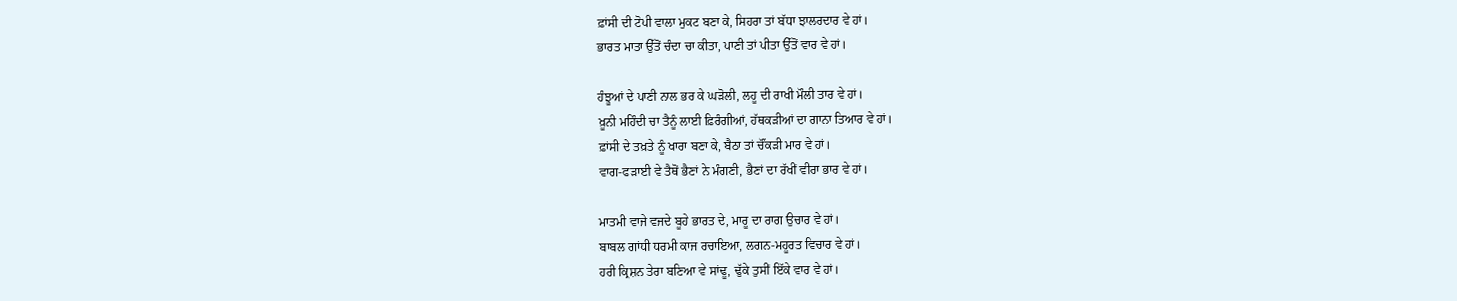ਫ਼ਾਂਸੀ ਦੀ ਟੋਪੀ ਵਾਲਾ ਮੁਕਟ ਬਣਾ ਕੇ, ਸਿਹਰਾ ਤਾਂ ਬੱਧਾ ਝਾਲਰਦਾਰ ਵੇ ਹਾਂ।
ਭਾਰਤ ਮਾਤਾ ਉੱਤੋਂ ਚੰਦਾ ਚਾ ਕੀਤਾ, ਪਾਣੀ ਤਾਂ ਪੀਤਾ ਉੱਤੋਂ ਵਾਰ ਵੇ ਹਾਂ।

ਹੰਝੂਆਂ ਦੇ ਪਾਣੀ ਨਾਲ ਭਰ ਕੇ ਘੜੋਲੀ, ਲਹੂ ਦੀ ਰਾਖੀ ਮੌਲੀ ਤਾਰ ਵੇ ਹਾਂ।
ਖ਼ੂਨੀ ਮਹਿੰਦੀ ਚਾ ਤੈਨੂੰ ਲਾਈ ਫ਼ਿਰੰਗੀਆਂ, ਹੱਥਕੜੀਆਂ ਦਾ ਗਾਨਾ ਤਿਆਰ ਵੇ ਹਾਂ।
ਫ਼ਾਂਸੀ ਦੇ ਤਖ਼ਤੇ ਨੂੰ ਖਾਰਾ ਬਣਾ ਕੇ, ਬੈਠਾ ਤਾਂ ਚੌਂਕੜੀ ਮਾਰ ਵੇ ਹਾਂ।
ਵਾਗ-ਫੜਾਈ ਵੇ ਤੈਥੋਂ ਭੈਣਾਂ ਨੇ ਮੰਗਣੀ, ਭੈਣਾਂ ਦਾ ਰੱਖੀਂ ਵੀਰਾ ਭਾਰ ਵੇ ਹਾਂ।

ਮਾਤਮੀ ਵਾਜੇ ਵਜਦੇ ਬੂਹੇ ਭਾਰਤ ਦੇ, ਮਾਰੂ ਦਾ ਰਾਗ ਉਚਾਰ ਵੇ ਹਾਂ।
ਬਾਬਲ ਗਾਂਧੀ ਧਰਮੀ ਕਾਜ ਰਚਾਇਆ, ਲਗਨ-ਮਹੂਰਤ ਵਿਚਾਰ ਵੇ ਹਾਂ।
ਹਰੀ ਕ੍ਰਿਸ਼ਨ ਤੇਰਾ ਬਣਿਆ ਵੇ ਸਾਂਢੂ, ਢੁੱਕੇ ਤੁਸੀਂ ਇੱਕੇ ਵਾਰ ਵੇ ਹਾਂ।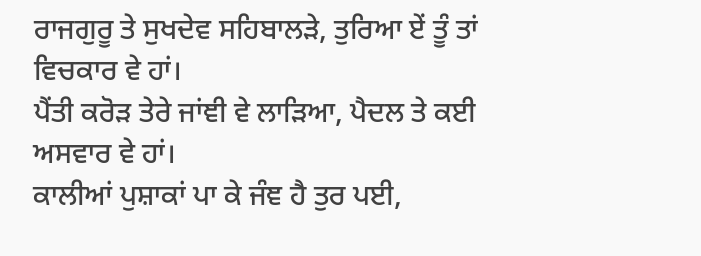ਰਾਜਗੁਰੂ ਤੇ ਸੁਖਦੇਵ ਸਹਿਬਾਲੜੇ, ਤੁਰਿਆ ਏਂ ਤੂੰ ਤਾਂ ਵਿਚਕਾਰ ਵੇ ਹਾਂ।
ਪੈਂਤੀ ਕਰੋੜ ਤੇਰੇ ਜਾਂਞੀ ਵੇ ਲਾੜਿਆ, ਪੈਦਲ ਤੇ ਕਈ ਅਸਵਾਰ ਵੇ ਹਾਂ।
ਕਾਲੀਆਂ ਪੁਸ਼ਾਕਾਂ ਪਾ ਕੇ ਜੰਞ ਹੈ ਤੁਰ ਪਈ,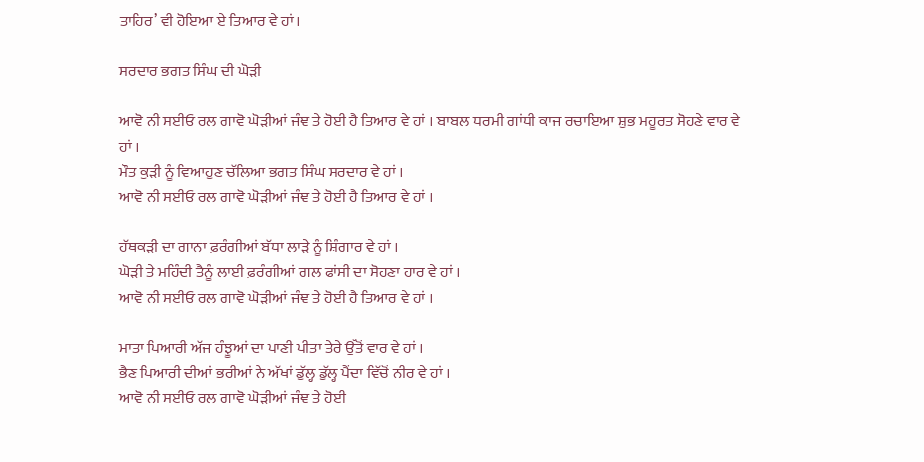ਤਾਹਿਰ’ ਵੀ ਹੋਇਆ ਏ ਤਿਆਰ ਵੇ ਹਾਂ।

ਸਰਦਾਰ ਭਗਤ ਸਿੰਘ ਦੀ ਘੋੜੀ

ਆਵੋ ਨੀ ਸਈਓ ਰਲ ਗਾਵੋ ਘੋੜੀਆਂ ਜੰਞ ਤੇ ਹੋਈ ਹੈ ਤਿਆਰ ਵੇ ਹਾਂ । ਬਾਬਲ ਧਰਮੀ ਗਾਂਧੀ ਕਾਜ ਰਚਾਇਆ ਸ਼ੁਭ ਮਹੂਰਤ ਸੋਹਣੇ ਵਾਰ ਵੇ ਹਾਂ ।
ਮੌਤ ਕੁੜੀ ਨੂੰ ਵਿਆਹੁਣ ਚੱਲਿਆ ਭਗਤ ਸਿੰਘ ਸਰਦਾਰ ਵੇ ਹਾਂ ।
ਆਵੋ ਨੀ ਸਈਓ ਰਲ ਗਾਵੋ ਘੋੜੀਆਂ ਜੰਞ ਤੇ ਹੋਈ ਹੈ ਤਿਆਰ ਵੇ ਹਾਂ ।

ਹੱਥਕੜੀ ਦਾ ਗਾਨਾ ਫ਼ਰੰਗੀਆਂ ਬੱਧਾ ਲਾੜੇ ਨੂੰ ਸ਼ਿੰਗਾਰ ਵੇ ਹਾਂ ।
ਘੋੜੀ ਤੇ ਮਹਿੰਦੀ ਤੈਨੂੰ ਲਾਈ ਫ਼ਰੰਗੀਆਂ ਗਲ ਫਾਂਸੀ ਦਾ ਸੋਹਣਾ ਹਾਰ ਵੇ ਹਾਂ ।
ਆਵੋ ਨੀ ਸਈਓ ਰਲ ਗਾਵੋ ਘੋੜੀਆਂ ਜੰਞ ਤੇ ਹੋਈ ਹੈ ਤਿਆਰ ਵੇ ਹਾਂ ।

ਮਾਤਾ ਪਿਆਰੀ ਅੱਜ ਹੰਝੂਆਂ ਦਾ ਪਾਣੀ ਪੀਤਾ ਤੇਰੇ ਉੱਤੋਂ ਵਾਰ ਵੇ ਹਾਂ ।
ਭੈਣ ਪਿਆਰੀ ਦੀਆਂ ਭਰੀਆਂ ਨੇ ਅੱਖਾਂ ਡੁੱਲ੍ਹ ਡੁੱਲ੍ਹ ਪੈਂਦਾ ਵਿੱਚੋਂ ਨੀਰ ਵੇ ਹਾਂ ।
ਆਵੋ ਨੀ ਸਈਓ ਰਲ ਗਾਵੋ ਘੋੜੀਆਂ ਜੰਞ ਤੇ ਹੋਈ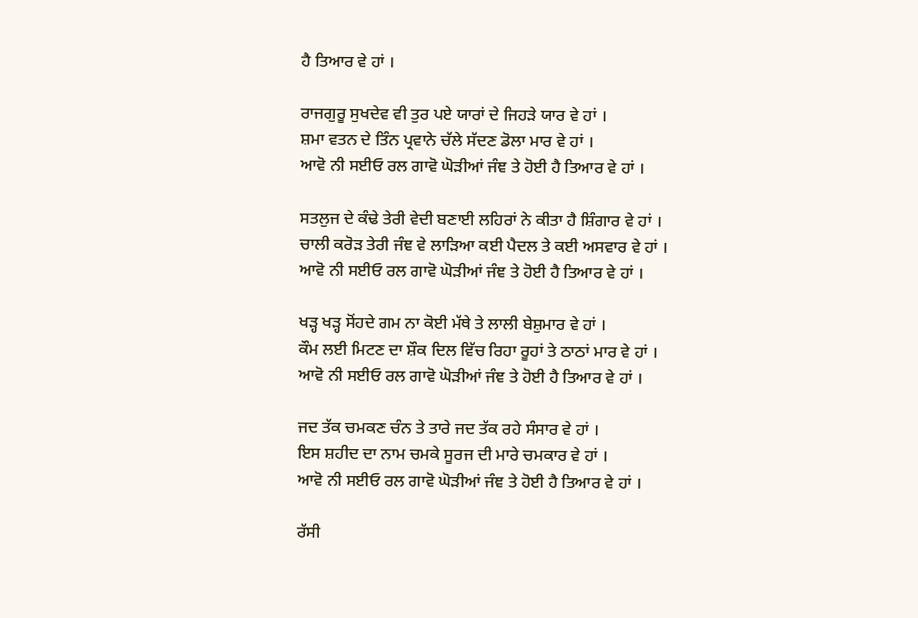ਹੈ ਤਿਆਰ ਵੇ ਹਾਂ ।

ਰਾਜਗੁਰੂ ਸੁਖਦੇਵ ਵੀ ਤੁਰ ਪਏ ਯਾਰਾਂ ਦੇ ਜਿਹੜੇ ਯਾਰ ਵੇ ਹਾਂ ।
ਸ਼ਮਾ ਵਤਨ ਦੇ ਤਿੰਨ ਪ੍ਰਵਾਨੇ ਚੱਲੇ ਸੱਦਣ ਡੋਲਾ ਮਾਰ ਵੇ ਹਾਂ ।
ਆਵੋ ਨੀ ਸਈਓ ਰਲ ਗਾਵੋ ਘੋੜੀਆਂ ਜੰਞ ਤੇ ਹੋਈ ਹੈ ਤਿਆਰ ਵੇ ਹਾਂ ।

ਸਤਲੁਜ ਦੇ ਕੰਢੇ ਤੇਰੀ ਵੇਦੀ ਬਣਾਈ ਲਹਿਰਾਂ ਨੇ ਕੀਤਾ ਹੈ ਸ਼ਿੰਗਾਰ ਵੇ ਹਾਂ ।
ਚਾਲੀ ਕਰੋੜ ਤੇਰੀ ਜੰਞ ਵੇ ਲਾੜਿਆ ਕਈ ਪੈਦਲ ਤੇ ਕਈ ਅਸਵਾਰ ਵੇ ਹਾਂ ।
ਆਵੋ ਨੀ ਸਈਓ ਰਲ ਗਾਵੋ ਘੋੜੀਆਂ ਜੰਞ ਤੇ ਹੋਈ ਹੈ ਤਿਆਰ ਵੇ ਹਾਂ ।

ਖੜ੍ਹ ਖੜ੍ਹ ਸੋਂਹਦੇ ਗਮ ਨਾ ਕੋਈ ਮੱਥੇ ਤੇ ਲਾਲੀ ਬੇਸ਼ੁਮਾਰ ਵੇ ਹਾਂ ।
ਕੌਮ ਲਈ ਮਿਟਣ ਦਾ ਸ਼ੌਕ ਦਿਲ ਵਿੱਚ ਰਿਹਾ ਰੂਹਾਂ ਤੇ ਠਾਠਾਂ ਮਾਰ ਵੇ ਹਾਂ ।
ਆਵੋ ਨੀ ਸਈਓ ਰਲ ਗਾਵੋ ਘੋੜੀਆਂ ਜੰਞ ਤੇ ਹੋਈ ਹੈ ਤਿਆਰ ਵੇ ਹਾਂ ।

ਜਦ ਤੱਕ ਚਮਕਣ ਚੰਨ ਤੇ ਤਾਰੇ ਜਦ ਤੱਕ ਰਹੇ ਸੰਸਾਰ ਵੇ ਹਾਂ ।
ਇਸ ਸ਼ਹੀਦ ਦਾ ਨਾਮ ਚਮਕੇ ਸੂਰਜ ਦੀ ਮਾਰੇ ਚਮਕਾਰ ਵੇ ਹਾਂ ।
ਆਵੋ ਨੀ ਸਈਓ ਰਲ ਗਾਵੋ ਘੋੜੀਆਂ ਜੰਞ ਤੇ ਹੋਈ ਹੈ ਤਿਆਰ ਵੇ ਹਾਂ ।

ਰੱਸੀ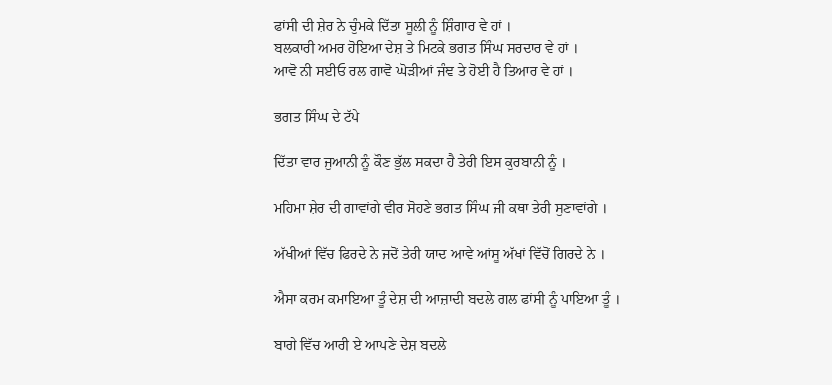ਫਾਂਸੀ ਦੀ ਸ਼ੇਰ ਨੇ ਚੁੰਮਕੇ ਦਿੱਤਾ ਸੂਲੀ ਨੂੰ ਸ਼ਿੰਗਾਰ ਵੇ ਹਾਂ ।
ਬਲਕਾਰੀ ਅਮਰ ਹੋਇਆ ਦੇਸ਼ ਤੇ ਮਿਟਕੇ ਭਗਤ ਸਿੰਘ ਸਰਦਾਰ ਵੇ ਹਾਂ ।
ਆਵੋ ਨੀ ਸਈਓ ਰਲ ਗਾਵੋ ਘੋੜੀਆਂ ਜੰਞ ਤੇ ਹੋਈ ਹੈ ਤਿਆਰ ਵੇ ਹਾਂ ।

ਭਗਤ ਸਿੰਘ ਦੇ ਟੱਪੇ

ਦਿੱਤਾ ਵਾਰ ਜੁਆਨੀ ਨੂੰ ਕੌਣ ਭੁੱਲ ਸਕਦਾ ਹੈ ਤੇਰੀ ਇਸ ਕੁਰਬਾਨੀ ਨੂੰ ।

ਮਹਿਮਾ ਸ਼ੇਰ ਦੀ ਗਾਵਾਂਗੇ ਵੀਰ ਸੋਹਣੇ ਭਗਤ ਸਿੰਘ ਜੀ ਕਥਾ ਤੇਰੀ ਸੁਣਾਵਾਂਗੇ ।

ਅੱਖੀਆਂ ਵਿੱਚ ਫਿਰਦੇ ਨੇ ਜਦੋਂ ਤੇਰੀ ਯਾਦ ਆਵੇ ਆਂਸੂ ਅੱਖਾਂ ਵਿੱਚੋਂ ਗਿਰਦੇ ਨੇ ।

ਐਸਾ ਕਰਮ ਕਮਾਇਆ ਤੂੰ ਦੇਸ਼ ਦੀ ਆਜ਼ਾਦੀ ਬਦਲੇ ਗਲ ਫਾਂਸੀ ਨੂੰ ਪਾਇਆ ਤੂੰ ।

ਬਾਗੇ ਵਿੱਚ ਆਰੀ ਏ ਆਪਣੇ ਦੇਸ਼ ਬਦਲੇ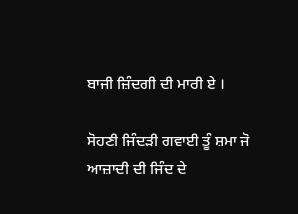ਬਾਜੀ ਜ਼ਿੰਦਗੀ ਦੀ ਮਾਰੀ ਏ ।

ਸੋਹਣੀ ਜਿੰਦੜੀ ਗਵਾਈ ਤੂੰ ਸ਼ਮਾ ਜੋ ਆਜ਼ਾਦੀ ਦੀ ਜਿੰਦ ਦੇ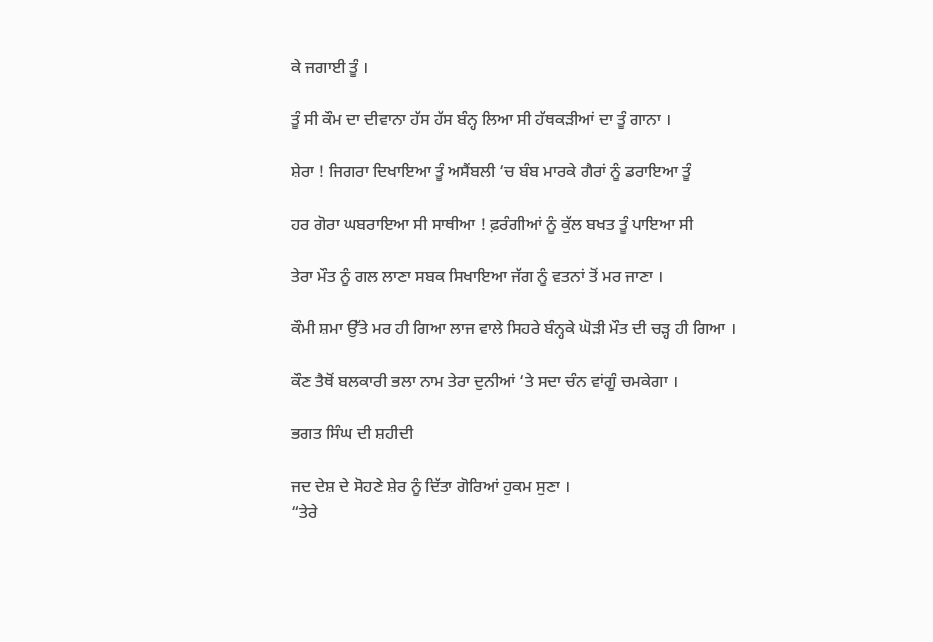ਕੇ ਜਗਾਈ ਤੂੰ ।

ਤੂੰ ਸੀ ਕੌਮ ਦਾ ਦੀਵਾਨਾ ਹੱਸ ਹੱਸ ਬੰਨ੍ਹ ਲਿਆ ਸੀ ਹੱਥਕੜੀਆਂ ਦਾ ਤੂੰ ਗਾਨਾ ।

ਸ਼ੇਰਾ ! ਜਿਗਰਾ ਦਿਖਾਇਆ ਤੂੰ ਅਸੈਂਬਲੀ ‘ਚ ਬੰਬ ਮਾਰਕੇ ਗੈਰਾਂ ਨੂੰ ਡਰਾਇਆ ਤੂੰ

ਹਰ ਗੋਰਾ ਘਬਰਾਇਆ ਸੀ ਸਾਥੀਆ ! ਫ਼ਰੰਗੀਆਂ ਨੂੰ ਕੁੱਲ ਬਖਤ ਤੂੰ ਪਾਇਆ ਸੀ

ਤੇਰਾ ਮੌਤ ਨੂੰ ਗਲ ਲਾਣਾ ਸਬਕ ਸਿਖਾਇਆ ਜੱਗ ਨੂੰ ਵਤਨਾਂ ਤੋਂ ਮਰ ਜਾਣਾ ।

ਕੌਮੀ ਸ਼ਮਾ ਉੱਤੇ ਮਰ ਹੀ ਗਿਆ ਲਾਜ ਵਾਲੇ ਸਿਹਰੇ ਬੰਨ੍ਹਕੇ ਘੋੜੀ ਮੌਤ ਦੀ ਚੜ੍ਹ ਹੀ ਗਿਆ ।

ਕੌਣ ਤੈਥੋਂ ਬਲਕਾਰੀ ਭਲਾ ਨਾਮ ਤੇਰਾ ਦੁਨੀਆਂ ‘ਤੇ ਸਦਾ ਚੰਨ ਵਾਂਗੂੰ ਚਮਕੇਗਾ ।

ਭਗਤ ਸਿੰਘ ਦੀ ਸ਼ਹੀਦੀ

ਜਦ ਦੇਸ਼ ਦੇ ਸੋਹਣੇ ਸ਼ੇਰ ਨੂੰ ਦਿੱਤਾ ਗੋਰਿਆਂ ਹੁਕਮ ਸੁਣਾ ।
“ਤੇਰੇ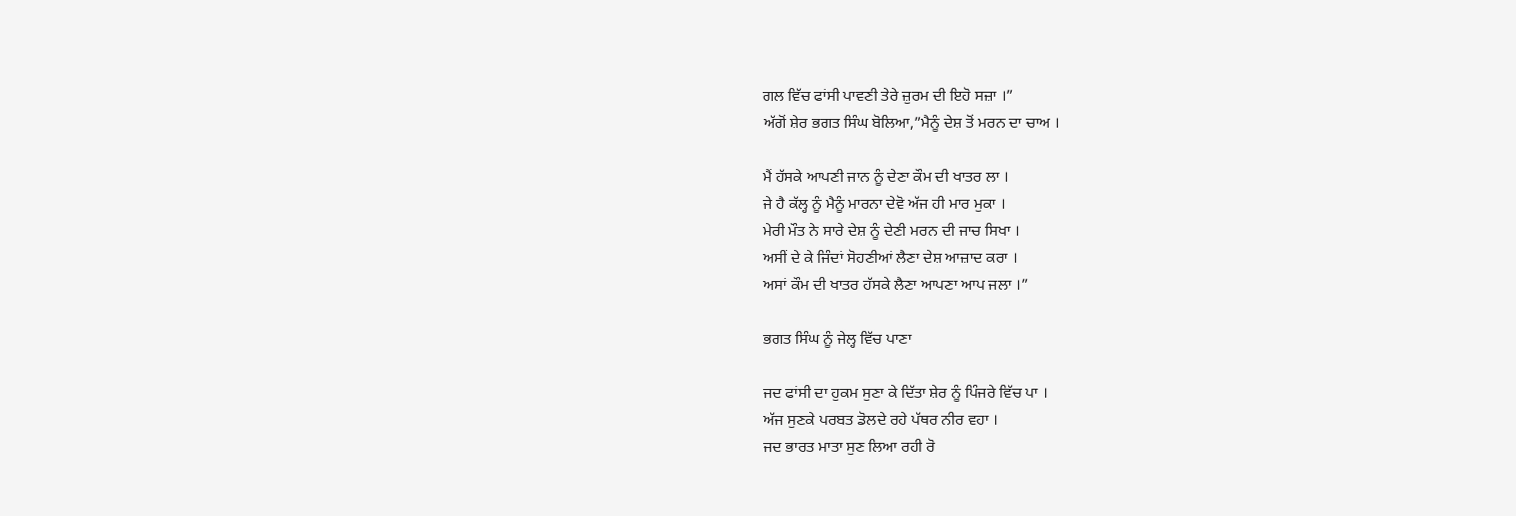ਗਲ ਵਿੱਚ ਫਾਂਸੀ ਪਾਵਣੀ ਤੇਰੇ ਜ਼ੁਰਮ ਦੀ ਇਹੋ ਸਜ਼ਾ ।”
ਅੱਗੋਂ ਸ਼ੇਰ ਭਗਤ ਸਿੰਘ ਬੋਲਿਆ,”ਮੈਨੂੰ ਦੇਸ਼ ਤੋਂ ਮਰਨ ਦਾ ਚਾਅ ।

ਮੈਂ ਹੱਸਕੇ ਆਪਣੀ ਜਾਨ ਨੂੰ ਦੇਣਾ ਕੌਮ ਦੀ ਖਾਤਰ ਲਾ ।
ਜੇ ਹੈ ਕੱਲ੍ਹ ਨੂੰ ਮੈਨੂੰ ਮਾਰਨਾ ਦੇਵੋ ਅੱਜ ਹੀ ਮਾਰ ਮੁਕਾ ।
ਮੇਰੀ ਮੌਤ ਨੇ ਸਾਰੇ ਦੇਸ਼ ਨੂੰ ਦੇਣੀ ਮਰਨ ਦੀ ਜਾਚ ਸਿਖਾ ।
ਅਸੀਂ ਦੇ ਕੇ ਜਿੰਦਾਂ ਸੋਹਣੀਆਂ ਲੈਣਾ ਦੇਸ਼ ਆਜ਼ਾਦ ਕਰਾ ।
ਅਸਾਂ ਕੌਮ ਦੀ ਖਾਤਰ ਹੱਸਕੇ ਲੈਣਾ ਆਪਣਾ ਆਪ ਜਲਾ ।”

ਭਗਤ ਸਿੰਘ ਨੂੰ ਜੇਲ੍ਹ ਵਿੱਚ ਪਾਣਾ

ਜਦ ਫਾਂਸੀ ਦਾ ਹੁਕਮ ਸੁਣਾ ਕੇ ਦਿੱਤਾ ਸ਼ੇਰ ਨੂੰ ਪਿੰਜਰੇ ਵਿੱਚ ਪਾ ।
ਅੱਜ ਸੁਣਕੇ ਪਰਬਤ ਡੋਲਦੇ ਰਹੇ ਪੱਥਰ ਨੀਰ ਵਹਾ ।
ਜਦ ਭਾਰਤ ਮਾਤਾ ਸੁਣ ਲਿਆ ਰਹੀ ਰੋ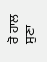ਰੋ ਹਾਲ ਸੁਣਾ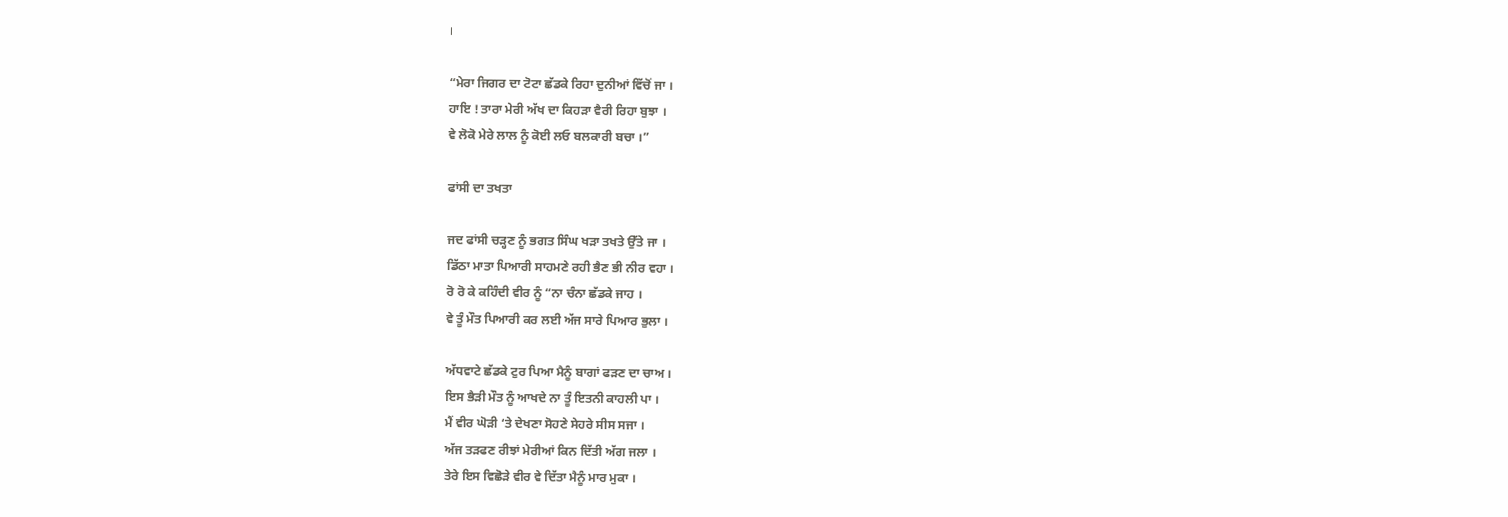।

“ਮੇਰਾ ਜਿਗਰ ਦਾ ਟੋਟਾ ਛੱਡਕੇ ਰਿਹਾ ਦੁਨੀਆਂ ਵਿੱਚੋਂ ਜਾ ।
ਹਾਇ ! ਤਾਰਾ ਮੇਰੀ ਅੱਖ ਦਾ ਕਿਹੜਾ ਵੈਰੀ ਰਿਹਾ ਬੁਝਾ ।
ਵੇ ਲੋਕੋ ਮੇਰੇ ਲਾਲ ਨੂੰ ਕੋਈ ਲਓ ਬਲਕਾਰੀ ਬਚਾ ।”

ਫਾਂਸੀ ਦਾ ਤਖਤਾ

ਜਦ ਫਾਂਸੀ ਚੜ੍ਹਣ ਨੂੰ ਭਗਤ ਸਿੰਘ ਖੜਾ ਤਖਤੇ ਉੱਤੇ ਜਾ ।
ਡਿੱਠਾ ਮਾਤਾ ਪਿਆਰੀ ਸਾਹਮਣੇ ਰਹੀ ਭੈਣ ਭੀ ਨੀਰ ਵਹਾ ।
ਰੋ ਰੋ ਕੇ ਕਹਿੰਦੀ ਵੀਰ ਨੂੰ “ਨਾ ਚੰਨਾ ਛੱਡਕੇ ਜਾਹ ।
ਵੇ ਤੂੰ ਮੌਤ ਪਿਆਰੀ ਕਰ ਲਈ ਅੱਜ ਸਾਰੇ ਪਿਆਰ ਭੁਲਾ ।

ਅੱਧਵਾਟੇ ਛੱਡਕੇ ਟੁਰ ਪਿਆ ਮੈਨੂੰ ਬਾਗਾਂ ਫੜਣ ਦਾ ਚਾਅ ।
ਇਸ ਭੈੜੀ ਮੌਤ ਨੂੰ ਆਖਦੇ ਨਾ ਤੂੰ ਇਤਨੀ ਕਾਹਲੀ ਪਾ ।
ਮੈਂ ਵੀਰ ਘੋੜੀ ‘ਤੇ ਦੇਖਣਾ ਸੋਹਣੇ ਸੇਹਰੇ ਸੀਸ ਸਜਾ ।
ਅੱਜ ਤੜਫਣ ਰੀਝਾਂ ਮੇਰੀਆਂ ਕਿਨ ਦਿੱਤੀ ਅੱਗ ਜਲਾ ।
ਤੇਰੇ ਇਸ ਵਿਛੋੜੇ ਵੀਰ ਵੇ ਦਿੱਤਾ ਮੈਨੂੰ ਮਾਰ ਮੁਕਾ ।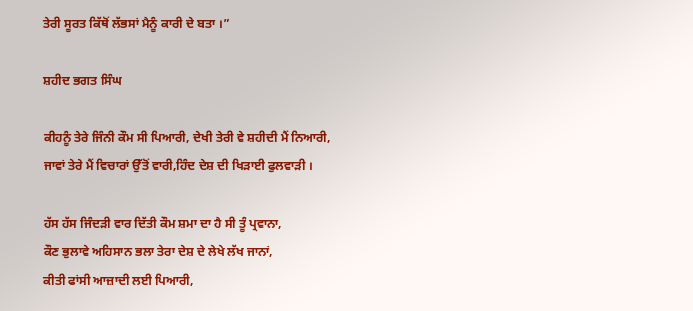ਤੇਰੀ ਸੂਰਤ ਕਿੱਥੋਂ ਲੱਭਸਾਂ ਮੈਨੂੰ ਕਾਰੀ ਦੇ ਬਤਾ ।”

ਸ਼ਹੀਦ ਭਗਤ ਸਿੰਘ

ਕੀਹਨੂੰ ਤੇਰੇ ਜਿੰਨੀ ਕੌਮ ਸੀ ਪਿਆਰੀ, ਦੇਖੀ ਤੇਰੀ ਵੇ ਸ਼ਹੀਦੀ ਮੈਂ ਨਿਆਰੀ,
ਜਾਵਾਂ ਤੇਰੇ ਮੈਂ ਵਿਚਾਰਾਂ ਉੱਤੋਂ ਵਾਰੀ,ਹਿੰਦ ਦੇਸ਼ ਦੀ ਖਿੜਾਈ ਫੁਲਵਾੜੀ ।

ਹੱਸ ਹੱਸ ਜਿੰਦੜੀ ਵਾਰ ਦਿੱਤੀ ਕੌਮ ਸ਼ਮਾ ਦਾ ਹੈ ਸੀ ਤੂੰ ਪ੍ਰਵਾਨਾ,
ਕੌਣ ਭੁਲਾਵੇ ਅਹਿਸਾਨ ਭਲਾ ਤੇਰਾ ਦੇਸ਼ ਦੇ ਲੇਖੇ ਲੱਖ ਜਾਨਾਂ,
ਕੀਤੀ ਫਾਂਸੀ ਆਜ਼ਾਦੀ ਲਈ ਪਿਆਰੀ,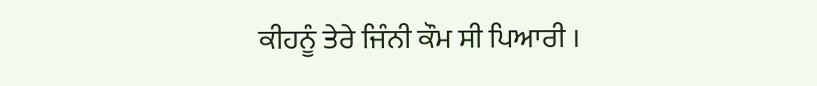ਕੀਹਨੂੰ ਤੇਰੇ ਜਿੰਨੀ ਕੌਮ ਸੀ ਪਿਆਰੀ ।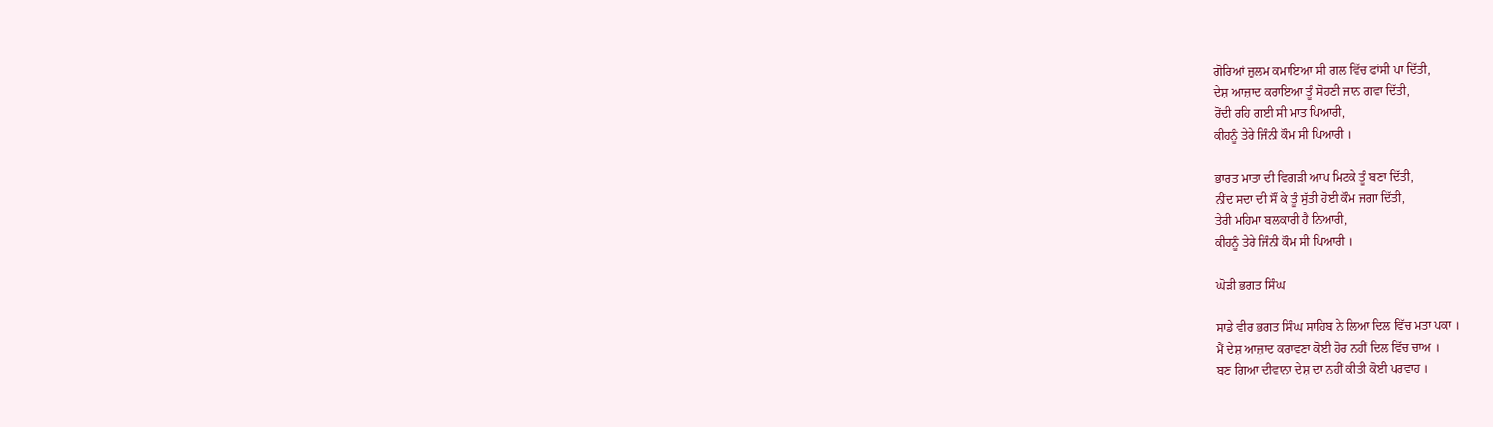ਗੋਰਿਆਂ ਜ਼ੁਲਮ ਕਮਾਇਆ ਸੀ ਗਲ ਵਿੱਚ ਫਾਂਸੀ ਪਾ ਦਿੱਤੀ,
ਦੇਸ਼ ਆਜ਼ਾਦ ਕਰਾਇਆ ਤੂੰ ਸੋਹਣੀ ਜਾਨ ਗਵਾ ਦਿੱਤੀ,
ਰੋਂਦੀ ਰਹਿ ਗਈ ਸੀ ਮਾਤ ਪਿਆਰੀ,
ਕੀਹਨੂੰ ਤੇਰੇ ਜਿੰਨੀ ਕੌਮ ਸੀ ਪਿਆਰੀ ।

ਭਾਰਤ ਮਾਤਾ ਦੀ ਵਿਗੜੀ ਆਪ ਮਿਟਕੇ ਤੂੰ ਬਣਾ ਦਿੱਤੀ,
ਨੀਂਦ ਸਦਾ ਦੀ ਸੌਂ ਕੇ ਤੂੰ ਸੁੱਤੀ ਹੋਈ ਕੌਮ ਜਗਾ ਦਿੱਤੀ,
ਤੇਰੀ ਮਹਿਮਾ ਬਲਕਾਰੀ ਹੈ ਨਿਆਰੀ,
ਕੀਹਨੂੰ ਤੇਰੇ ਜਿੰਨੀ ਕੌਮ ਸੀ ਪਿਆਰੀ ।

ਘੋੜੀ ਭਗਤ ਸਿੰਘ

ਸਾਡੇ ਵੀਰ ਭਗਤ ਸਿੰਘ ਸਾਹਿਬ ਨੇ ਲਿਆ ਦਿਲ ਵਿੱਚ ਮਤਾ ਪਕਾ ।
ਮੈਂ ਦੇਸ਼ ਆਜ਼ਾਦ ਕਰਾਵਣਾ ਕੋਈ ਹੋਰ ਨਹੀਂ ਦਿਲ ਵਿੱਚ ਚਾਅ ।
ਬਣ ਗਿਆ ਦੀਵਾਨਾ ਦੇਸ਼ ਦਾ ਨਹੀਂ ਕੀਤੀ ਕੋਈ ਪਰਵਾਹ ।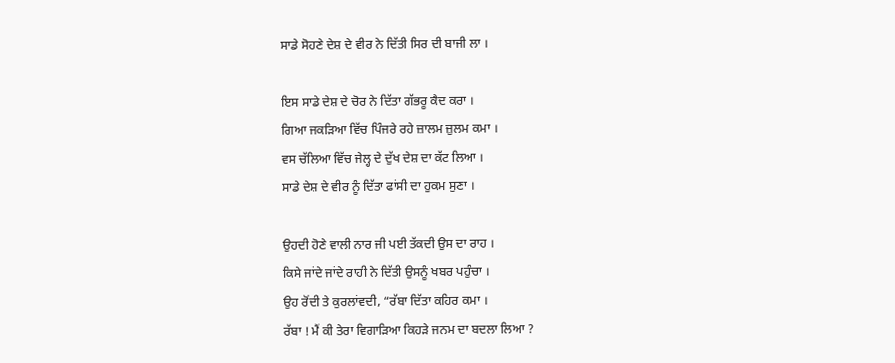ਸਾਡੇ ਸੋਹਣੇ ਦੇਸ਼ ਦੇ ਵੀਰ ਨੇ ਦਿੱਤੀ ਸਿਰ ਦੀ ਬਾਜੀ ਲਾ ।

ਇਸ ਸਾਡੇ ਦੇਸ਼ ਦੇ ਚੋਰ ਨੇ ਦਿੱਤਾ ਗੱਭਰੂ ਕੈਦ ਕਰਾ ।
ਗਿਆ ਜਕੜਿਆ ਵਿੱਚ ਪਿੰਜਰੇ ਰਹੇ ਜ਼ਾਲਮ ਜ਼ੁਲਮ ਕਮਾ ।
ਵਸ ਚੱਲਿਆ ਵਿੱਚ ਜੇਲ੍ਹ ਦੇ ਦੁੱਖ ਦੇਸ਼ ਦਾ ਕੱਟ ਲਿਆ ।
ਸਾਡੇ ਦੇਸ਼ ਦੇ ਵੀਰ ਨੂੰ ਦਿੱਤਾ ਫਾਂਸੀ ਦਾ ਹੁਕਮ ਸੁਣਾ ।

ਉਹਦੀ ਹੋਣੇ ਵਾਲੀ ਨਾਰ ਜੀ ਪਈ ਤੱਕਦੀ ਉਸ ਦਾ ਰਾਹ ।
ਕਿਸੇ ਜਾਂਦੇ ਜਾਂਦੇ ਰਾਹੀ ਨੇ ਦਿੱਤੀ ਉਸਨੂੰ ਖਬਰ ਪਹੁੰਚਾ ।
ਉਹ ਰੋਂਦੀ ਤੇ ਕੁਰਲਾਂਵਦੀ, “ਰੱਬਾ ਦਿੱਤਾ ਕਹਿਰ ਕਮਾ ।
ਰੱਬਾ ! ਮੈਂ ਕੀ ਤੇਰਾ ਵਿਗਾੜਿਆ ਕਿਹੜੇ ਜਨਮ ਦਾ ਬਦਲਾ ਲਿਆ ?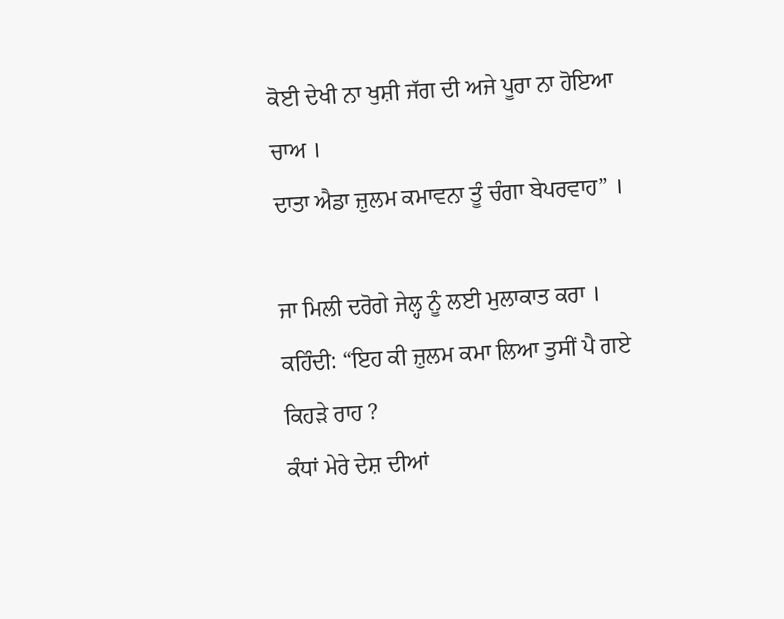ਕੋਈ ਦੇਖੀ ਨਾ ਖੁਸ਼ੀ ਜੱਗ ਦੀ ਅਜੇ ਪੂਰਾ ਨਾ ਹੋਇਆ ਚਾਅ ।
ਦਾਤਾ ਐਡਾ ਜ਼ੁਲਮ ਕਮਾਵਨਾ ਤੂੰ ਚੰਗਾ ਬੇਪਰਵਾਹ” ।

ਜਾ ਮਿਲੀ ਦਰੋਗੇ ਜੇਲ੍ਹ ਨੂੰ ਲਈ ਮੁਲਾਕਾਤ ਕਰਾ ।
ਕਹਿੰਦੀ: “ਇਹ ਕੀ ਜ਼ੁਲਮ ਕਮਾ ਲਿਆ ਤੁਸੀਂ ਪੈ ਗਏ ਕਿਹੜੇ ਰਾਹ ?
ਕੰਧਾਂ ਮੇਰੇ ਦੇਸ਼ ਦੀਆਂ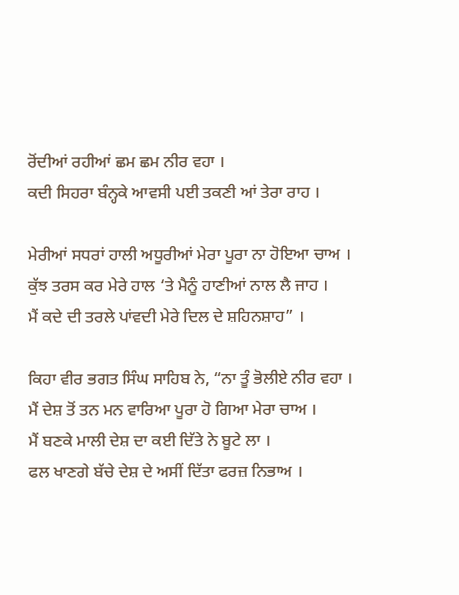ਰੋਂਦੀਆਂ ਰਹੀਆਂ ਛਮ ਛਮ ਨੀਰ ਵਹਾ ।
ਕਦੀ ਸਿਹਰਾ ਬੰਨ੍ਹਕੇ ਆਵਸੀ ਪਈ ਤਕਣੀ ਆਂ ਤੇਰਾ ਰਾਹ ।

ਮੇਰੀਆਂ ਸਧਰਾਂ ਹਾਲੀ ਅਧੂਰੀਆਂ ਮੇਰਾ ਪੂਰਾ ਨਾ ਹੋਇਆ ਚਾਅ ।
ਕੁੱਝ ਤਰਸ ਕਰ ਮੇਰੇ ਹਾਲ ‘ਤੇ ਮੈਨੂੰ ਹਾਣੀਆਂ ਨਾਲ ਲੈ ਜਾਹ ।
ਮੈਂ ਕਦੇ ਦੀ ਤਰਲੇ ਪਾਂਵਦੀ ਮੇਰੇ ਦਿਲ ਦੇ ਸ਼ਹਿਨਸ਼ਾਹ” ।

ਕਿਹਾ ਵੀਰ ਭਗਤ ਸਿੰਘ ਸਾਹਿਬ ਨੇ, “ਨਾ ਤੂੰ ਭੋਲੀਏ ਨੀਰ ਵਹਾ ।
ਮੈਂ ਦੇਸ਼ ਤੋਂ ਤਨ ਮਨ ਵਾਰਿਆ ਪੂਰਾ ਹੋ ਗਿਆ ਮੇਰਾ ਚਾਅ ।
ਮੈਂ ਬਣਕੇ ਮਾਲੀ ਦੇਸ਼ ਦਾ ਕਈ ਦਿੱਤੇ ਨੇ ਬੂਟੇ ਲਾ ।
ਫਲ ਖਾਣਗੇ ਬੱਚੇ ਦੇਸ਼ ਦੇ ਅਸੀਂ ਦਿੱਤਾ ਫਰਜ਼ ਨਿਭਾਅ ।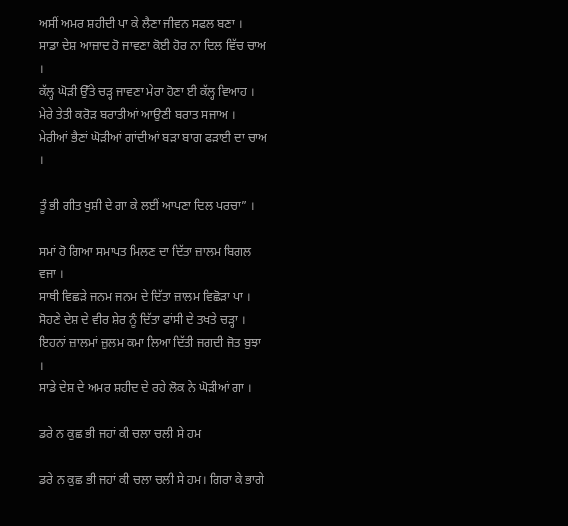ਅਸੀਂ ਅਮਰ ਸ਼ਹੀਦੀ ਪਾ ਕੇ ਲੈਣਾ ਜੀਵਨ ਸਫਲ ਬਣਾ ।
ਸਾਡਾ ਦੇਸ਼ ਆਜ਼ਾਦ ਹੋ ਜਾਵਣਾ ਕੋਈ ਹੋਰ ਨਾ ਦਿਲ ਵਿੱਚ ਚਾਅ ।
ਕੱਲ੍ਹ ਘੋੜੀ ਉੱਤੇ ਚੜ੍ਹ ਜਾਵਣਾ ਮੇਰਾ ਹੋਣਾ ਈ ਕੱਲ੍ਹ ਵਿਆਹ ।
ਮੇਰੇ ਤੇਤੀ ਕਰੋੜ ਬਰਾਤੀਆਂ ਆਉਣੀ ਬਰਾਤ ਸਜਾਅ ।
ਮੇਰੀਆਂ ਭੈਣਾਂ ਘੋੜੀਆਂ ਗਾਂਦੀਆਂ ਬੜਾ ਬਾਗ ਫੜਾਈ ਦਾ ਚਾਅ ।

ਤੂੰ ਭੀ ਗੀਤ ਖੁਸ਼ੀ ਦੇ ਗਾ ਕੇ ਲਈਂ ਆਪਣਾ ਦਿਲ ਪਰਚਾ” ।

ਸਮਾਂ ਹੋ ਗਿਆ ਸਮਾਪਤ ਮਿਲਣ ਦਾ ਦਿੱਤਾ ਜ਼ਾਲਮ ਬਿਗਲ ਵਜਾ ।
ਸਾਥੀ ਵਿਛੜੇ ਜਨਮ ਜਨਮ ਦੇ ਦਿੱਤਾ ਜ਼ਾਲਮ ਵਿਛੋੜਾ ਪਾ ।
ਸੋਹਣੇ ਦੇਸ਼ ਦੇ ਵੀਰ ਸ਼ੇਰ ਨੂੰ ਦਿੱਤਾ ਫਾਂਸੀ ਦੇ ਤਖਤੇ ਚੜ੍ਹਾ ।
ਇਹਨਾਂ ਜ਼ਾਲਮਾਂ ਜ਼ੁਲਮ ਕਮਾ ਲਿਆ ਦਿੱਤੀ ਜਗਦੀ ਜੋਤ ਬੁਝਾ ।
ਸਾਡੇ ਦੇਸ਼ ਦੇ ਅਮਰ ਸ਼ਹੀਦ ਦੇ ਰਹੇ ਲੋਕ ਨੇ ਘੋੜੀਆਂ ਗਾ ।

ਡਰੇ ਨ ਕੁਛ ਭੀ ਜਹਾਂ ਕੀ ਚਲਾ ਚਲੀ ਸੇ ਹਮ

ਡਰੇ ਨ ਕੁਛ ਭੀ ਜਹਾਂ ਕੀ ਚਲਾ ਚਲੀ ਸੇ ਹਮ। ਗਿਰਾ ਕੇ ਭਾਗੇ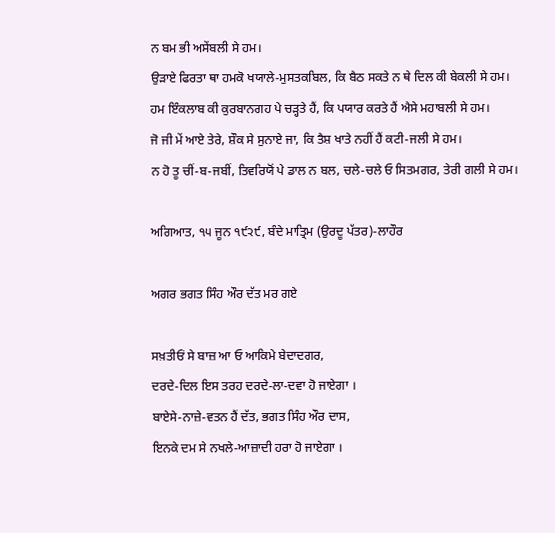ਨ ਬਮ ਭੀ ਅਸੇਂਬਲੀ ਸੇ ਹਮ।
ਉੜਾਏ ਫਿਰਤਾ ਥਾ ਹਮਕੋ ਖਯਾਲੇ-ਮੁਸਤਕਬਿਲ, ਕਿ ਬੈਠ ਸਕਤੇ ਨ ਥੇ ਦਿਲ ਕੀ ਬੇਕਲੀ ਸੇ ਹਮ।
ਹਮ ਇੰਕਲਾਬ ਕੀ ਕੁਰਬਾਨਗਹ ਪੇ ਚੜ੍ਹਤੇ ਹੈਂ, ਕਿ ਪਯਾਰ ਕਰਤੇ ਹੈਂ ਐਸੇ ਮਹਾਬਲੀ ਸੇ ਹਮ।
ਜੋ ਜੀ ਮੇਂ ਆਏ ਤੇਰੇ, ਸ਼ੌਕ ਸੇ ਸੁਨਾਏ ਜਾ, ਕਿ ਤੈਸ਼ ਖਾਤੇ ਨਹੀਂ ਹੈਂ ਕਟੀ-ਜਲੀ ਸੇ ਹਮ।
ਨ ਹੋ ਤੂ ਚੀਂ-ਬ-ਜਬੀਂ, ਤਿਵਰਿਯੋਂ ਪੇ ਡਾਲ ਨ ਬਲ, ਚਲੇ-ਚਲੇ ਓ ਸਿਤਮਗਰ, ਤੇਰੀ ਗਲੀ ਸੇ ਹਮ।

ਅਗਿਆਤ, ੧੫ ਜੂਨ ੧੯੨੯, ਬੰਦੇ ਮਾਤ੍ਰਿਮ (ਉਰਦੂ ਪੱਤਰ)-ਲਾਹੌਰ

ਅਗਰ ਭਗਤ ਸਿੰਹ ਔਰ ਦੱਤ ਮਰ ਗਏ

ਸਖ਼ਤੀਓਂ ਸੇ ਬਾਜ਼ ਆ ਓ ਆਕਿਮੇ ਬੇਦਾਦਗਰ,
ਦਰਦੇ-ਦਿਲ ਇਸ ਤਰਹ ਦਰਦੇ-ਲਾ-ਦਵਾ ਹੋ ਜਾਏਗਾ ।
ਬਾਏਸੇ-ਨਾਜ਼ੇ-ਵਤਨ ਹੈਂ ਦੱਤ, ਭਗਤ ਸਿੰਹ ਔਰ ਦਾਸ,
ਇਨਕੇ ਦਮ ਸੇ ਨਖਲੇ-ਆਜ਼ਾਦੀ ਹਰਾ ਹੋ ਜਾਏਗਾ ।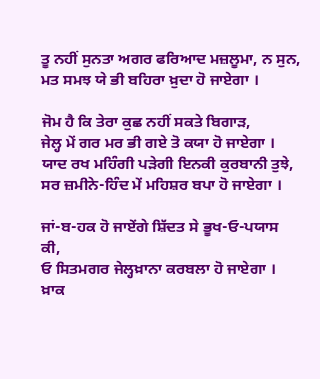ਤੂ ਨਹੀਂ ਸੁਨਤਾ ਅਗਰ ਫਰਿਆਦ ਮਜ਼ਲੂਮਾ, ਨ ਸੁਨ,
ਮਤ ਸਮਝ ਯੇ ਭੀ ਬਹਿਰਾ ਖ਼ੁਦਾ ਹੋ ਜਾਏਗਾ ।

ਜੋਮ ਹੈ ਕਿ ਤੇਰਾ ਕੁਛ ਨਹੀਂ ਸਕਤੇ ਬਿਗਾੜ,
ਜੇਲ੍ਹ ਮੇਂ ਗਰ ਮਰ ਭੀ ਗਏ ਤੋ ਕਯਾ ਹੋ ਜਾਏਗਾ ।
ਯਾਦ ਰਖ ਮਹਿੰਗੀ ਪੜੇਗੀ ਇਨਕੀ ਕੁਰਬਾਨੀ ਤੁਝੇ,
ਸਰ ਜ਼ਮੀਨੇ-ਹਿੰਦ ਮੇਂ ਮਹਿਸ਼ਰ ਬਪਾ ਹੋ ਜਾਏਗਾ ।

ਜਾਂ-ਬ-ਹਕ ਹੋ ਜਾਏਂਗੇ ਸ਼ਿੱਦਤ ਸੇ ਭੂਖ-ਓ-ਪਯਾਸ ਕੀ,
ਓ ਸਿਤਮਗਰ ਜੇਲ੍ਹਖ਼ਾਨਾ ਕਰਬਲਾ ਹੋ ਜਾਏਗਾ ।
ਖ਼ਾਕ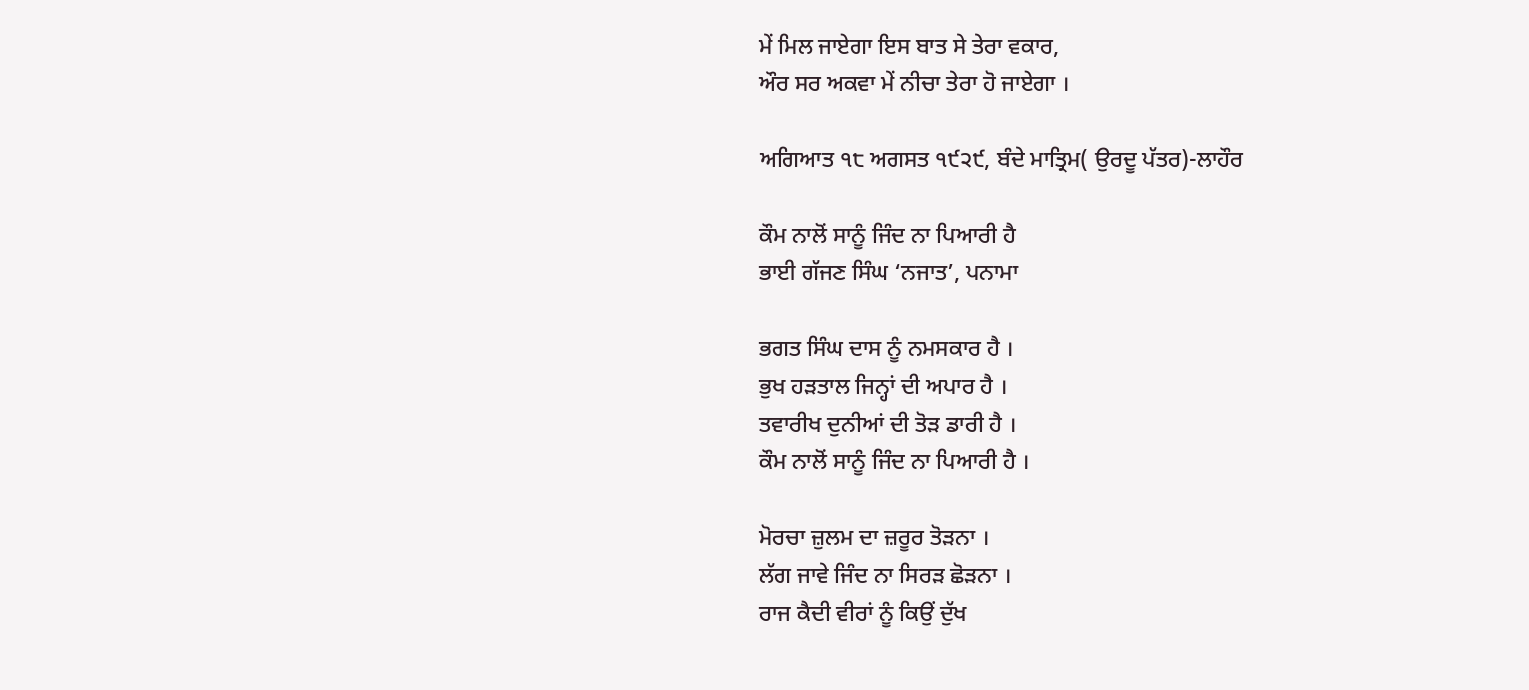ਮੇਂ ਮਿਲ ਜਾਏਗਾ ਇਸ ਬਾਤ ਸੇ ਤੇਰਾ ਵਕਾਰ,
ਔਰ ਸਰ ਅਕਵਾ ਮੇਂ ਨੀਚਾ ਤੇਰਾ ਹੋ ਜਾਏਗਾ ।

ਅਗਿਆਤ ੧੮ ਅਗਸਤ ੧੯੨੯, ਬੰਦੇ ਮਾਤ੍ਰਿਮ( ਉਰਦੂ ਪੱਤਰ)-ਲਾਹੌਰ

ਕੌਮ ਨਾਲੋਂ ਸਾਨੂੰ ਜਿੰਦ ਨਾ ਪਿਆਰੀ ਹੈ
ਭਾਈ ਗੱਜਣ ਸਿੰਘ ‘ਨਜਾਤ’, ਪਨਾਮਾ

ਭਗਤ ਸਿੰਘ ਦਾਸ ਨੂੰ ਨਮਸਕਾਰ ਹੈ ।
ਭੁਖ ਹੜਤਾਲ ਜਿਨ੍ਹਾਂ ਦੀ ਅਪਾਰ ਹੈ ।
ਤਵਾਰੀਖ ਦੁਨੀਆਂ ਦੀ ਤੋੜ ਡਾਰੀ ਹੈ ।
ਕੌਮ ਨਾਲੋਂ ਸਾਨੂੰ ਜਿੰਦ ਨਾ ਪਿਆਰੀ ਹੈ ।

ਮੋਰਚਾ ਜ਼ੁਲਮ ਦਾ ਜ਼ਰੂਰ ਤੋੜਨਾ ।
ਲੱਗ ਜਾਵੇ ਜਿੰਦ ਨਾ ਸਿਰੜ ਛੋੜਨਾ ।
ਰਾਜ ਕੈਦੀ ਵੀਰਾਂ ਨੂੰ ਕਿਉਂ ਦੁੱਖ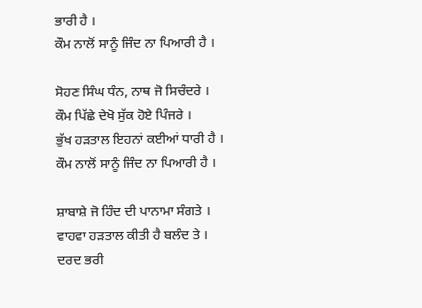ਭਾਰੀ ਹੈ ।
ਕੌਮ ਨਾਲੋਂ ਸਾਨੂੰ ਜਿੰਦ ਨਾ ਪਿਆਰੀ ਹੈ ।

ਸੋਹਣ ਸਿੰਘ ਧੰਨ, ਨਾਥ ਜੋ ਸਿਚੰਦਰੇ ।
ਕੌਮ ਪਿੱਛੇ ਦੇਖੋ ਸੁੱਕ ਹੋਏ ਪਿੰਜਰੇ ।
ਭੁੱਖ ਹੜਤਾਲ ਇਹਨਾਂ ਕਈਆਂ ਧਾਰੀ ਹੈ ।
ਕੌਮ ਨਾਲੋਂ ਸਾਨੂੰ ਜਿੰਦ ਨਾ ਪਿਆਰੀ ਹੈ ।

ਸ਼ਾਬਾਸ਼ੇ ਜੋ ਹਿੰਦ ਦੀ ਪਾਨਾਮਾ ਸੰਗਤੇ ।
ਵਾਹਵਾ ਹੜਤਾਲ ਕੀਤੀ ਹੈ ਬਲੰਦ ਤੇ ।
ਦਰਦ ਭਰੀ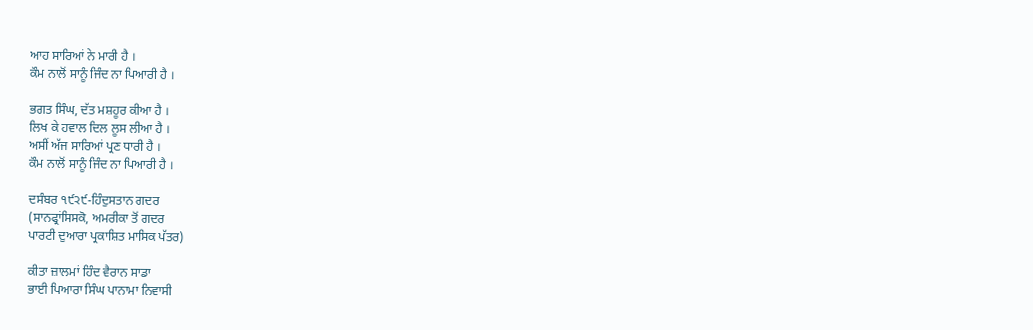ਆਹ ਸਾਰਿਆਂ ਨੇ ਮਾਰੀ ਹੈ ।
ਕੌਮ ਨਾਲੋਂ ਸਾਨੂੰ ਜਿੰਦ ਨਾ ਪਿਆਰੀ ਹੈ ।

ਭਗਤ ਸਿੰਘ, ਦੱਤ ਮਸ਼ਹੂਰ ਕੀਆ ਹੈ ।
ਲਿਖ ਕੇ ਹਵਾਲ ਦਿਲ ਲੂਸ ਲੀਆ ਹੈ ।
ਅਸੀਂ ਅੱਜ ਸਾਰਿਆਂ ਪ੍ਰਣ ਧਾਰੀ ਹੈ ।
ਕੌਮ ਨਾਲੋਂ ਸਾਨੂੰ ਜਿੰਦ ਨਾ ਪਿਆਰੀ ਹੈ ।

ਦਸੰਬਰ ੧੯੨੯-ਹਿੰਦੁਸਤਾਨ ਗਦਰ
(ਸਾਨਫ੍ਰਾਂਸਿਸਕੋ, ਅਮਰੀਕਾ ਤੋਂ ਗਦਰ
ਪਾਰਟੀ ਦੁਆਰਾ ਪ੍ਰਕਾਸ਼ਿਤ ਮਾਸਿਕ ਪੱਤਰ)

ਕੀਤਾ ਜ਼ਾਲਮਾਂ ਹਿੰਦ ਵੈਰਾਨ ਸਾਡਾ
ਭਾਈ ਪਿਆਰਾ ਸਿੰਘ ਪਾਨਾਮਾ ਨਿਵਾਸੀ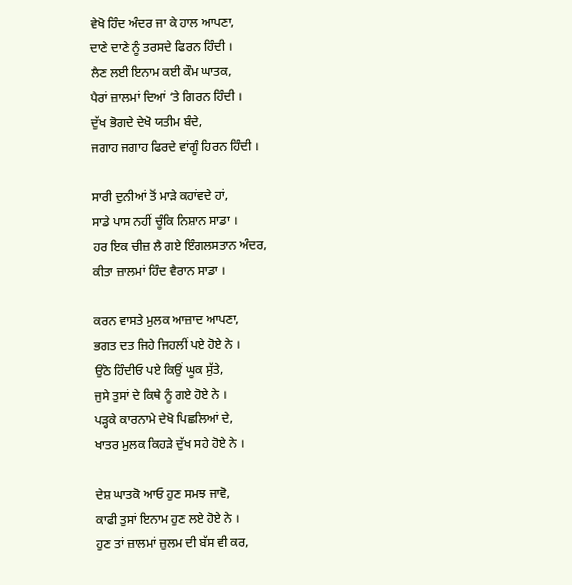ਵੇਖੋ ਹਿੰਦ ਅੰਦਰ ਜਾ ਕੇ ਹਾਲ ਆਪਣਾ,
ਦਾਣੇ ਦਾਣੇ ਨੂੰ ਤਰਸਦੇ ਫਿਰਨ ਹਿੰਦੀ ।
ਲੈਣ ਲਈ ਇਨਾਮ ਕਈ ਕੌਮ ਘਾਤਕ,
ਪੈਰਾਂ ਜ਼ਾਲਮਾਂ ਦਿਆਂ ‘ਤੇ ਗਿਰਨ ਹਿੰਦੀ ।
ਦੁੱਖ ਭੋਗਦੇ ਦੇਖੋ ਯਤੀਮ ਬੰਦੇ,
ਜਗਾਹ ਜਗਾਹ ਫਿਰਦੇ ਵਾਂਗੂੰ ਹਿਰਨ ਹਿੰਦੀ ।

ਸਾਰੀ ਦੁਨੀਆਂ ਤੋਂ ਮਾੜੇ ਕਹਾਂਵਦੇ ਹਾਂ,
ਸਾਡੇ ਪਾਸ ਨਹੀਂ ਚੂੰਕਿ ਨਿਸ਼ਾਨ ਸਾਡਾ ।
ਹਰ ਇਕ ਚੀਜ਼ ਲੈ ਗਏ ਇੰਗਲਸਤਾਨ ਅੰਦਰ,
ਕੀਤਾ ਜ਼ਾਲਮਾਂ ਹਿੰਦ ਵੈਰਾਨ ਸਾਡਾ ।

ਕਰਨ ਵਾਸਤੇ ਮੁਲਕ ਆਜ਼ਾਦ ਆਪਣਾ,
ਭਗਤ ਦਤ ਜਿਹੇ ਜਿਹਲੀਂ ਪਏ ਹੋਏ ਨੇ ।
ਉਠੋ ਹਿੰਦੀਓ ਪਏ ਕਿਉਂ ਘੂਕ ਸੁੱਤੇ,
ਜੁਸੇ ਤੁਸਾਂ ਦੇ ਕਿਥੇ ਨੂੰ ਗਏ ਹੋਏ ਨੇ ।
ਪੜ੍ਹਕੇ ਕਾਰਨਾਮੇ ਦੇਖੋ ਪਿਛਲਿਆਂ ਦੇ,
ਖਾਤਰ ਮੁਲਕ ਕਿਹੜੇ ਦੁੱਖ ਸਹੇ ਹੋਏ ਨੇ ।

ਦੇਸ਼ ਘਾਤਕੋ ਆਓ ਹੁਣ ਸਮਝ ਜਾਵੋ,
ਕਾਫੀ ਤੁਸਾਂ ਇਨਾਮ ਹੁਣ ਲਏ ਹੋਏ ਨੇ ।
ਹੁਣ ਤਾਂ ਜ਼ਾਲਮਾਂ ਜ਼ੁਲਮ ਦੀ ਬੱਸ ਵੀ ਕਰ,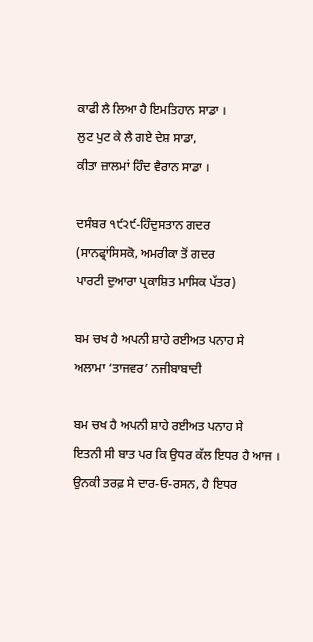ਕਾਫੀ ਲੈ ਲਿਆ ਹੈ ਇਮਤਿਹਾਨ ਸਾਡਾ ।
ਲੁਟ ਪੁਟ ਕੇ ਲੈ ਗਏ ਦੇਸ਼ ਸਾਡਾ,
ਕੀਤਾ ਜ਼ਾਲਮਾਂ ਹਿੰਦ ਵੈਰਾਨ ਸਾਡਾ ।

ਦਸੰਬਰ ੧੯੨੯-ਹਿੰਦੁਸਤਾਨ ਗਦਰ
(ਸਾਨਫ੍ਰਾਂਸਿਸਕੋ, ਅਮਰੀਕਾ ਤੋਂ ਗਦਰ
ਪਾਰਟੀ ਦੁਆਰਾ ਪ੍ਰਕਾਸ਼ਿਤ ਮਾਸਿਕ ਪੱਤਰ)

ਬਮ ਚਖ ਹੈ ਅਪਨੀ ਸ਼ਾਹੇ ਰਈਅਤ ਪਨਾਹ ਸੇ
ਅਲਾਮਾ ‘ਤਾਜਵਰ’ ਨਜੀਬਾਬਾਦੀ

ਬਮ ਚਖ ਹੈ ਅਪਨੀ ਸ਼ਾਹੇ ਰਈਅਤ ਪਨਾਹ ਸੇ
ਇਤਨੀ ਸੀ ਬਾਤ ਪਰ ਕਿ ਉਧਰ ਕੱਲ ਇਧਰ ਹੈ ਆਜ ।
ਉਨਕੀ ਤਰਫ਼ ਸੇ ਦਾਰ-ਓ-ਰਸਨ, ਹੈ ਇਧਰ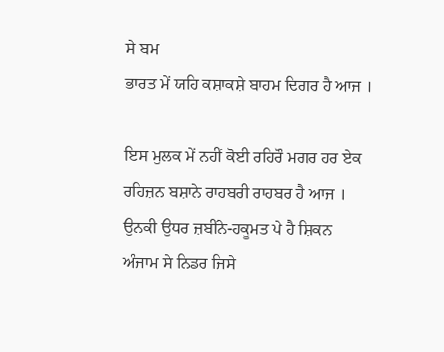ਸੇ ਬਮ
ਭਾਰਤ ਮੇਂ ਯਹਿ ਕਸ਼ਾਕਸ਼ੇ ਬਾਹਮ ਦਿਗਰ ਹੈ ਆਜ ।

ਇਸ ਮੁਲਕ ਮੇਂ ਨਹੀਂ ਕੋਈ ਰਹਿਰੌ ਮਗਰ ਹਰ ਏਕ
ਰਹਿਜ਼ਨ ਬਸ਼ਾਨੇ ਰਾਹਬਰੀ ਰਾਹਬਰ ਹੈ ਆਜ ।
ਉਨਕੀ ਉਧਰ ਜ਼ਬੀਂਨੇ-ਹਕੂਮਤ ਪੇ ਹੈ ਸ਼ਿਕਨ
ਅੰਜਾਮ ਸੇ ਨਿਡਰ ਜਿਸੇ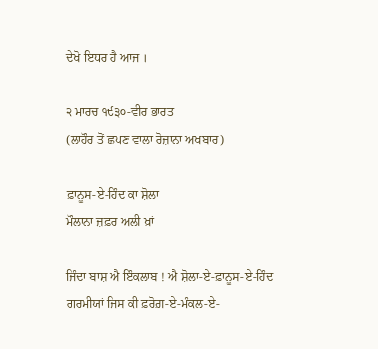ਦੇਖੋ ਇਧਰ ਹੈ ਆਜ ।

੨ ਮਾਰਚ ੧੯੩੦-ਵੀਰ ਭਾਰਤ
(ਲਾਹੌਰ ਤੋਂ ਛਪਣ ਵਾਲਾ ਰੋਜ਼ਾਨਾ ਅਖਬਾਰ)

ਫ਼ਾਨੂਸ-ਏ-ਹਿੰਦ ਕਾ ਸ਼ੋਲਾ
ਮੌਲਾਨਾ ਜ਼ਫ਼ਰ ਅਲੀ ਖ਼ਾਂ

ਜਿੰਦਾ ਬਾਸ਼ ਐ ਇੰਕਲਾਬ ! ਐ ਸ਼ੋਲਾ-ਏ-ਫ਼ਾਨੂਸ-ਏ-ਹਿੰਦ
ਗਰਮੀਯਾਂ ਜਿਸ ਕੀ ਫ਼ਰੋਗ਼-ਏ-ਮੰਕਲ-ਏ-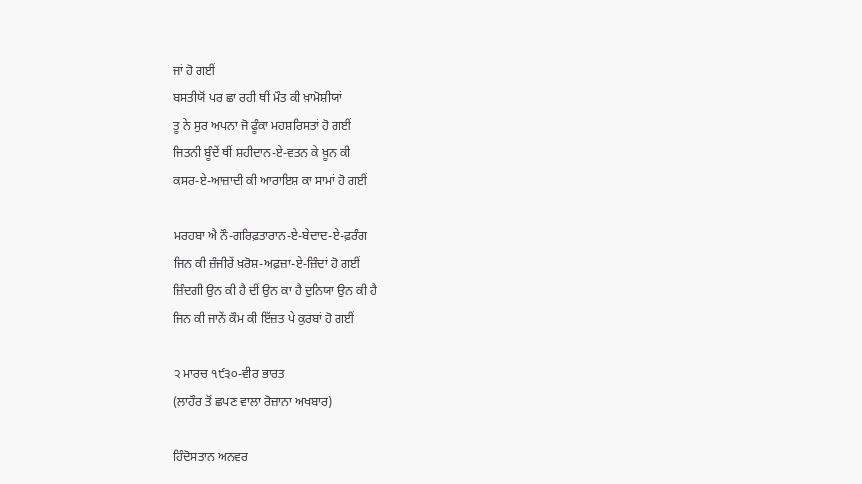ਜਾਂ ਹੋ ਗਈਂ
ਬਸਤੀਯੋਂ ਪਰ ਛਾ ਰਹੀ ਥੀਂ ਮੌਤ ਕੀ ਖ਼ਾਮੋਸ਼ੀਯਾਂ
ਤੂ ਨੇ ਸੁਰ ਅਪਨਾ ਜੋ ਫੂੰਕਾ ਮਹਸ਼ਰਿਸਤਾਂ ਹੋ ਗਈਂ
ਜਿਤਨੀ ਬੂੰਦੇਂ ਥੀਂ ਸ਼ਹੀਦਾਨ-ਏ-ਵਤਨ ਕੇ ਖ਼ੂਨ ਕੀ
ਕਸਰ-ਏ-ਆਜ਼ਾਦੀ ਕੀ ਆਰਾਇਸ਼ ਕਾ ਸਾਮਾਂ ਹੋ ਗਈਂ

ਮਰਹਬਾ ਐ ਨੌ-ਗਰਿਫ਼ਤਾਰਾਨ-ਏ-ਬੇਦਾਦ-ਏ-ਫ਼ਰੰਗ
ਜਿਨ ਕੀ ਜ਼ੰਜੀਰੇਂ ਖ਼ਰੋਸ਼-ਅਫ਼ਜ਼ਾ-ਏ-ਜ਼ਿੰਦਾਂ ਹੋ ਗਈਂ
ਜ਼ਿੰਦਗੀ ਉਨ ਕੀ ਹੈ ਦੀਂ ਉਨ ਕਾ ਹੈ ਦੁਨਿਯਾ ਉਨ ਕੀ ਹੈ
ਜਿਨ ਕੀ ਜਾਨੇਂ ਕੌਮ ਕੀ ਇੱਜ਼ਤ ਪੇ ਕੁਰਬਾਂ ਹੋ ਗਈਂ

੨ ਮਾਰਚ ੧੯੩੦-ਵੀਰ ਭਾਰਤ
(ਲਾਹੌਰ ਤੋਂ ਛਪਣ ਵਾਲਾ ਰੋਜ਼ਾਨਾ ਅਖਬਾਰ)

ਹਿੰਦੋਸਤਾਨ ਅਨਵਰ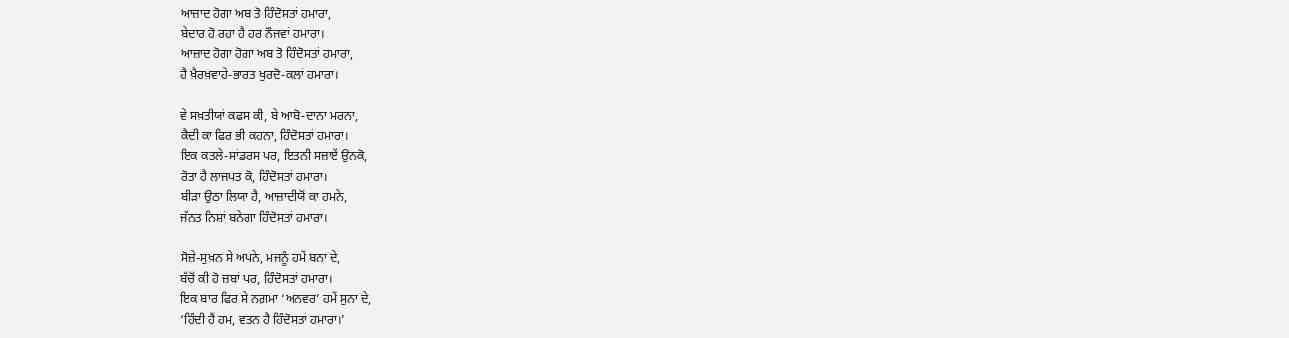ਆਜ਼ਾਦ ਹੋਗਾ ਅਬ ਤੋ ਹਿੰਦੋਸਤਾਂ ਹਮਾਰਾ,
ਬੇਦਾਰ ਹੋ ਰਹਾ ਹੈ ਹਰ ਨੌਜਵਾਂ ਹਮਾਰਾ।
ਆਜ਼ਾਦ ਹੋਗਾ ਹੋਗਾ ਅਬ ਤੋ ਹਿੰਦੋਸਤਾਂ ਹਮਾਰਾ,
ਹੈ ਖ਼ੈਰਖ਼ਵਾਹੇ-ਭਾਰਤ ਖੁਰਦੋ-ਕਲਾਂ ਹਮਾਰਾ।

ਵੇ ਸਖ਼ਤੀਯਾਂ ਕਫਸ ਕੀ, ਬੇ ਆਬੋ-ਦਾਨਾ ਮਰਨਾ,
ਕੈਦੀ ਕਾ ਫਿਰ ਭੀ ਕਹਨਾ, ਹਿੰਦੋਸਤਾਂ ਹਮਾਰਾ।
ਇਕ ਕਤਲੇ-ਸਾਂਡਰਸ ਪਰ, ਇਤਨੀ ਸਜ਼ਾਏਂ ਉਨਕੋ,
ਰੋਤਾ ਹੈ ਲਾਜਪਤ ਕੋ, ਹਿੰਦੋਸਤਾਂ ਹਮਾਰਾ।
ਬੀੜਾ ਉਠਾ ਲਿਯਾ ਹੈ, ਆਜ਼ਾਦੀਯੋਂ ਕਾ ਹਮਨੇ,
ਜੱਨਤ ਨਿਸ਼ਾਂ ਬਨੇਗਾ ਹਿੰਦੋਸਤਾਂ ਹਮਾਰਾ।

ਸੋਜ਼ੇ-ਸੁਖ਼ਨ ਸੇ ਅਪਨੇ, ਮਜਨੂੰ ਹਮੇਂ ਬਨਾ ਦੇ,
ਬੱਚੋਂ ਕੀ ਹੋ ਜ਼ਬਾਂ ਪਰ, ਹਿੰਦੋਸਤਾਂ ਹਮਾਰਾ।
ਇਕ ਬਾਰ ਫਿਰ ਸੇ ਨਗ਼ਮਾ ‘ਅਨਵਰ’ ਹਮੇਂ ਸੁਨਾ ਦੇ,
‘ਹਿੰਦੀ ਹੈਂ ਹਮ, ਵਤਨ ਹੈ ਹਿੰਦੋਸਤਾਂ ਹਮਾਰਾ।’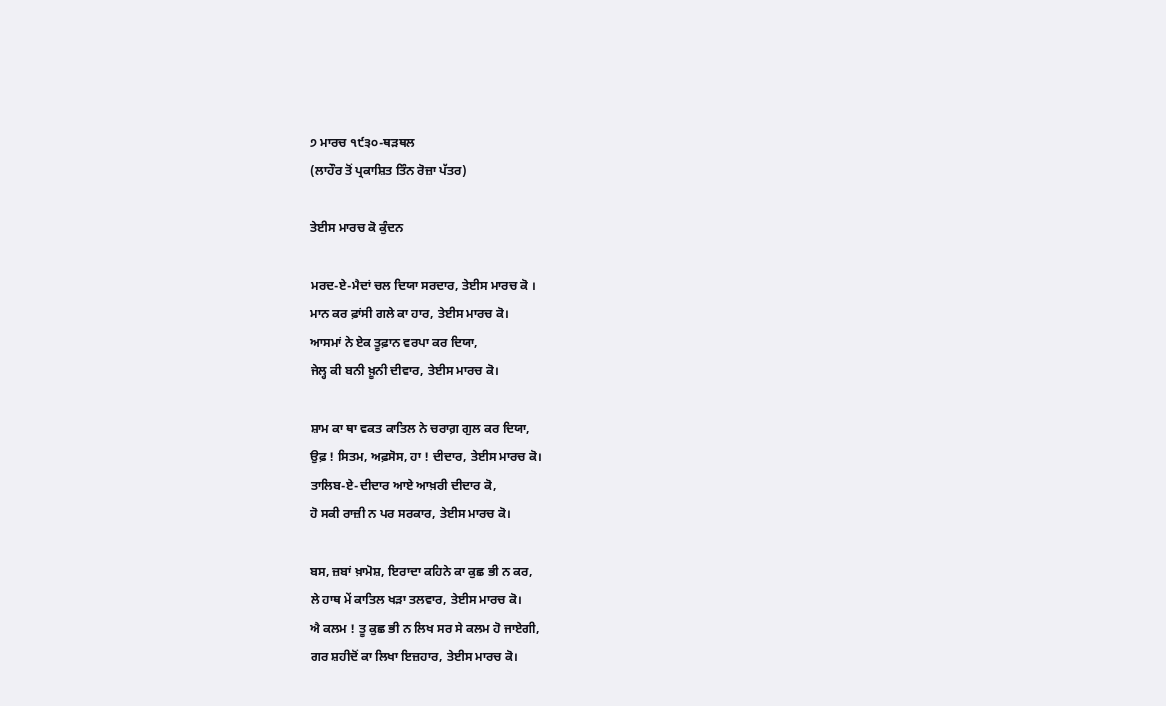੭ ਮਾਰਚ ੧੯੩੦-ਥੜਥਲ
(ਲਾਹੌਰ ਤੋਂ ਪ੍ਰਕਾਸ਼ਿਤ ਤਿੰਨ ਰੋਜ਼ਾ ਪੱਤਰ)

ਤੇਈਸ ਮਾਰਚ ਕੋ ਕੁੰਦਨ

ਮਰਦ-ਏ-ਮੈਦਾਂ ਚਲ ਦਿਯਾ ਸਰਦਾਰ, ਤੇਈਸ ਮਾਰਚ ਕੋ ।
ਮਾਨ ਕਰ ਫ਼ਾਂਸੀ ਗਲੇ ਕਾ ਹਾਰ, ਤੇਈਸ ਮਾਰਚ ਕੋ।
ਆਸਮਾਂ ਨੇ ਏਕ ਤੂਫ਼ਾਨ ਵਰਪਾ ਕਰ ਦਿਯਾ,
ਜੇਲ੍ਹ ਕੀ ਬਨੀ ਖ਼ੂਨੀ ਦੀਵਾਰ, ਤੇਈਸ ਮਾਰਚ ਕੋ।

ਸ਼ਾਮ ਕਾ ਥਾ ਵਕਤ ਕਾਤਿਲ ਨੇ ਚਰਾਗ਼ ਗੁਲ ਕਰ ਦਿਯਾ,
ਉਫ਼ ! ਸਿਤਮ, ਅਫ਼ਸੋਸ, ਹਾ ! ਦੀਦਾਰ, ਤੇਈਸ ਮਾਰਚ ਕੋ।
ਤਾਲਿਬ-ਏ-ਦੀਦਾਰ ਆਏ ਆਖ਼ਰੀ ਦੀਦਾਰ ਕੋ,
ਹੋ ਸਕੀ ਰਾਜ਼ੀ ਨ ਪਰ ਸਰਕਾਰ, ਤੇਈਸ ਮਾਰਚ ਕੋ।

ਬਸ, ਜ਼ਬਾਂ ਖ਼ਾਮੋਸ਼, ਇਰਾਦਾ ਕਹਿਨੇ ਕਾ ਕੁਛ ਭੀ ਨ ਕਰ,
ਲੇ ਹਾਥ ਮੇਂ ਕਾਤਿਲ ਖੜਾ ਤਲਵਾਰ, ਤੇਈਸ ਮਾਰਚ ਕੋ।
ਐ ਕਲਮ ! ਤੂ ਕੁਛ ਭੀ ਨ ਲਿਖ ਸਰ ਸੇ ਕਲਮ ਹੋ ਜਾਏਗੀ,
ਗਰ ਸ਼ਹੀਦੋਂ ਕਾ ਲਿਖਾ ਇਜ਼ਹਾਰ, ਤੇਈਸ ਮਾਰਚ ਕੋ।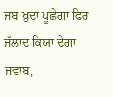ਜਬ ਖ਼ੁਦਾ ਪੂਛੇਗਾ ਫਿਰ ਜੱਲਾਦ ਕਿਯਾ ਦੇਗਾ ਜਵਾਬ,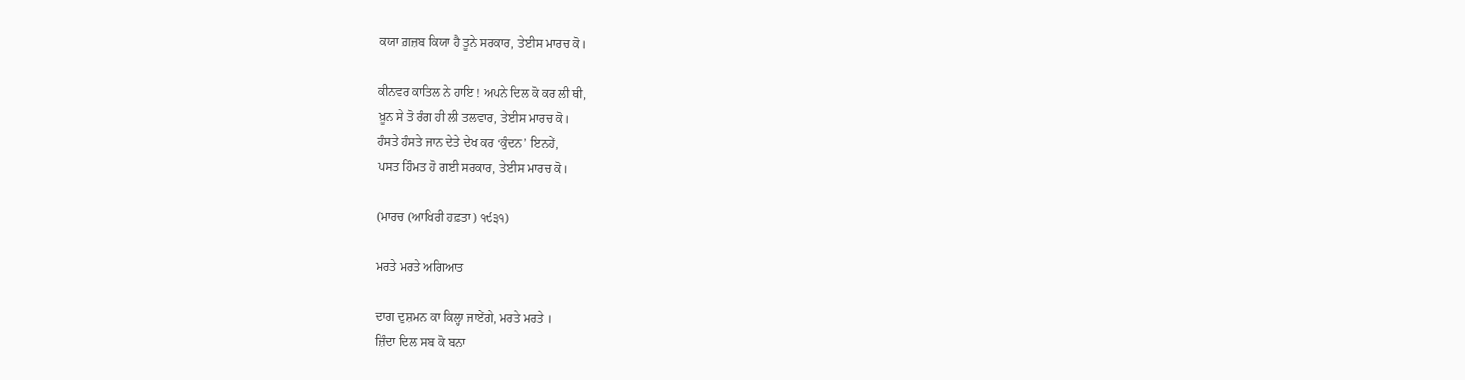ਕਯਾ ਗ਼ਜ਼ਬ ਕਿਯਾ ਹੈ ਤੂਨੇ ਸਰਕਾਰ, ਤੇਈਸ ਮਾਰਚ ਕੋ।

ਕੀਨਵਰ ਕਾਤਿਲ ਨੇ ਹਾਇ ! ਅਪਨੇ ਦਿਲ ਕੋ ਕਰ ਲੀ ਥੀ,
ਖ਼ੂਨ ਸੇ ਤੋ ਰੰਗ ਹੀ ਲੀ ਤਲਵਾਰ, ਤੇਈਸ ਮਾਰਚ ਕੋ।
ਹੰਸਤੇ ਹੰਸਤੇ ਜਾਨ ਦੇਤੇ ਦੇਖ ਕਰ ‘ਕੁੰਦਨ’ ਇਨਹੇਂ,
ਪਸਤ ਹਿੰਮਤ ਹੋ ਗਈ ਸਰਕਾਰ, ਤੇਈਸ ਮਾਰਚ ਕੋ।

(ਮਾਰਚ (ਆਖਿਰੀ ਹਫ਼ਤਾ) ੧੯੩੧)

ਮਰਤੇ ਮਰਤੇ ਅਗਿਆਤ

ਦਾਗ ਦੁਸ਼ਮਨ ਕਾ ਕਿਲ੍ਹਾ ਜਾਏਂਗੇ, ਮਰਤੇ ਮਰਤੇ ।
ਜ਼ਿੰਦਾ ਦਿਲ ਸਬ ਕੋ ਬਨਾ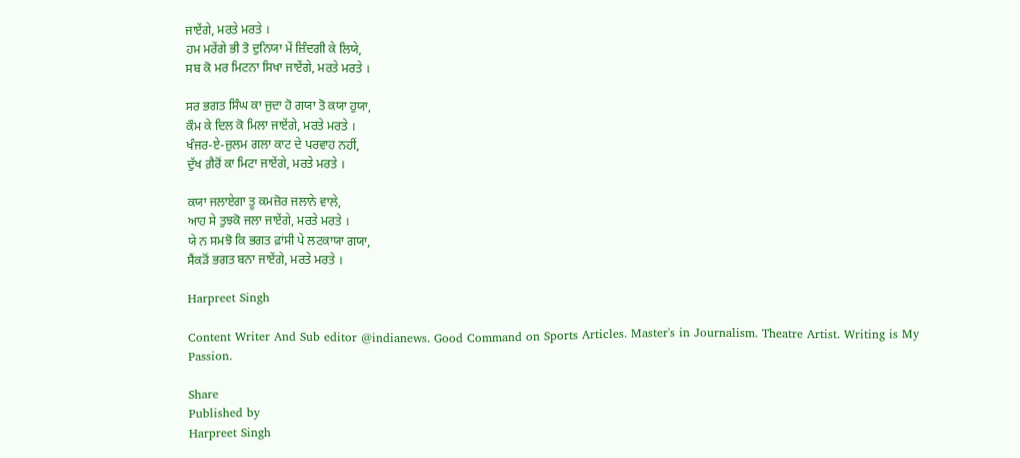ਜਾਏਂਗੇ, ਮਰਤੇ ਮਰਤੇ ।
ਹਮ ਮਰੇਂਗੇ ਭੀ ਤੋ ਦੁਨਿਯਾ ਮੇਂ ਜ਼ਿੰਦਗੀ ਕੇ ਲਿਯੇ,
ਸਬ ਕੋ ਮਰ ਮਿਟਨਾ ਸਿਖਾ ਜਾਏਂਗੇ, ਮਰਤੇ ਮਰਤੇ ।

ਸਰ ਭਗਤ ਸਿੰਘ ਕਾ ਜੁਦਾ ਹੋ ਗਯਾ ਤੋ ਕਯਾ ਹੁਯਾ,
ਕੌਮ ਕੇ ਦਿਲ ਕੋ ਮਿਲਾ ਜਾਏਂਗੇ, ਮਰਤੇ ਮਰਤੇ ।
ਖੰਜਰ-ਏ-ਜ਼ੁਲਮ ਗਲਾ ਕਾਟ ਦੇ ਪਰਵਾਹ ਨਹੀਂ,
ਦੁੱਖ ਗ਼ੈਰੋਂ ਕਾ ਮਿਟਾ ਜਾਏਂਗੇ, ਮਰਤੇ ਮਰਤੇ ।

ਕਯਾ ਜਲਾਏਗਾ ਤੂ ਕਮਜ਼ੋਰ ਜਲਾਨੇ ਵਾਲੇ,
ਆਹ ਸੇ ਤੁਝਕੋ ਜਲਾ ਜਾਏਂਗੇ, ਮਰਤੇ ਮਰਤੇ ।
ਯੇ ਨ ਸਮਝੋ ਕਿ ਭਗਤ ਫ਼ਾਂਸੀ ਪੇ ਲਟਕਾਯਾ ਗਯਾ,
ਸੈਂਕੜੋਂ ਭਗਤ ਬਨਾ ਜਾਏਂਗੇ, ਮਰਤੇ ਮਰਤੇ ।

Harpreet Singh

Content Writer And Sub editor @indianews. Good Command on Sports Articles. Master's in Journalism. Theatre Artist. Writing is My Passion.

Share
Published by
Harpreet Singh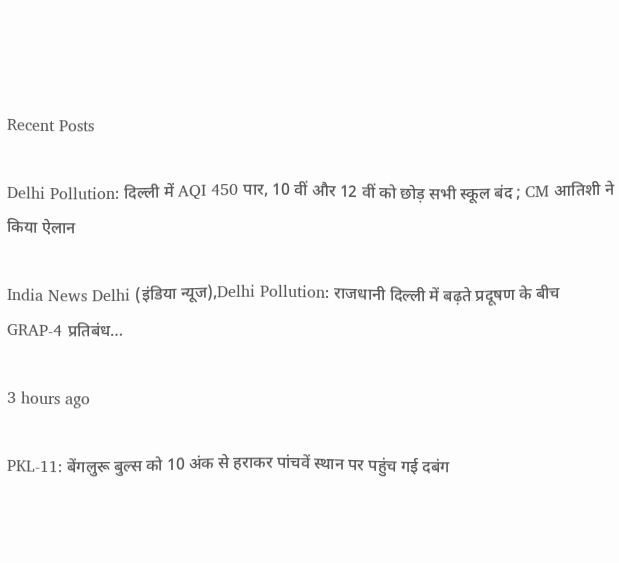Recent Posts

Delhi Pollution: दिल्ली में AQI 450 पार, 10 वीं और 12 वीं को छोड़ सभी स्कूल बंद ; CM आतिशी ने किया ऐलान

India News Delhi (इंडिया न्यूज),Delhi Pollution: राजधानी दिल्ली में बढ़ते प्रदूषण के बीच GRAP-4 प्रतिबंध…

3 hours ago

PKL-11: बेंगलुरू बुल्स को 10 अंक से हराकर पांचवें स्थान पर पहुंच गई दबंग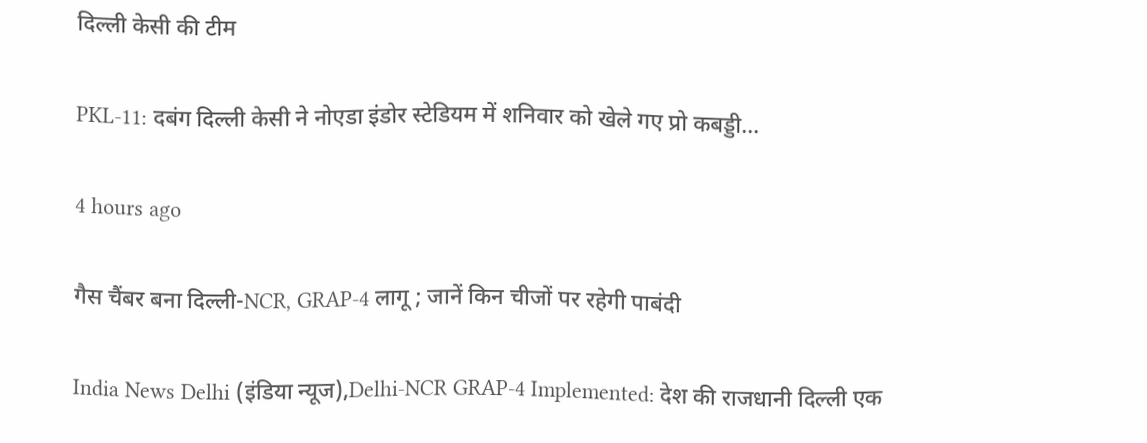दिल्ली केसी की टीम

PKL-11: दबंग दिल्ली केसी ने नोएडा इंडोर स्टेडियम में शनिवार को खेले गए प्रो कबड्डी…

4 hours ago

गैस चैंबर बना दिल्ली-NCR, GRAP-4 लागू ; जानें किन चीजों पर रहेगी पाबंदी

India News Delhi (इंडिया न्यूज),Delhi-NCR GRAP-4 Implemented: देश की राजधानी दिल्ली एक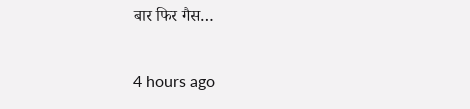बार फिर गैस…

4 hours ago